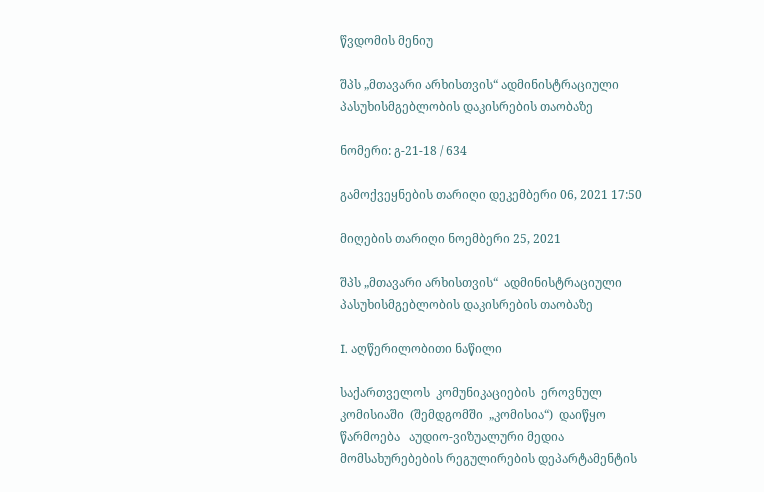წვდომის მენიუ

შპს „მთავარი არხისთვის“ ადმინისტრაციული პასუხისმგებლობის დაკისრების თაობაზე

ნომერი: გ-21-18 / 634

გამოქვეყნების თარიღი დეკემბერი 06, 2021 17:50

მიღების თარიღი ნოემბერი 25, 2021

შპს „მთავარი არხისთვის“  ადმინისტრაციული პასუხისმგებლობის დაკისრების თაობაზე

I. აღწერილობითი ნაწილი

საქართველოს  კომუნიკაციების  ეროვნულ  კომისიაში  (შემდგომში  „კომისია“)  დაიწყო წარმოება   აუდიო-ვიზუალური მედია მომსახურებების რეგულირების დეპარტამენტის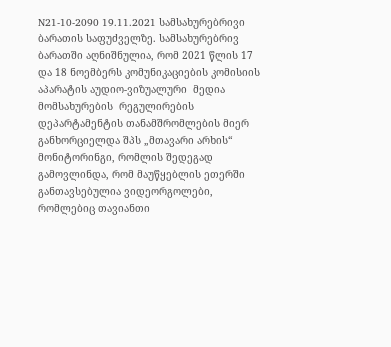N21-10-2090 19.11.2021 სამსახურებრივი ბარათის საფუძველზე. სამსახურებრივ ბარათში აღნიშნულია, რომ 2021 წლის 17 და 18 ნოემბერს კომუნიკაციების კომისიის აპარატის აუდიო-ვიზუალური  მედია  მომსახურების  რეგულირების  დეპარტამენტის თანამშრომლების მიერ განხორციელდა შპს „მთავარი არხის“ მონიტორინგი, რომლის შედეგად გამოვლინდა, რომ მაუწყებლის ეთერში განთავსებულია ვიდეორგოლები, რომლებიც თავიანთი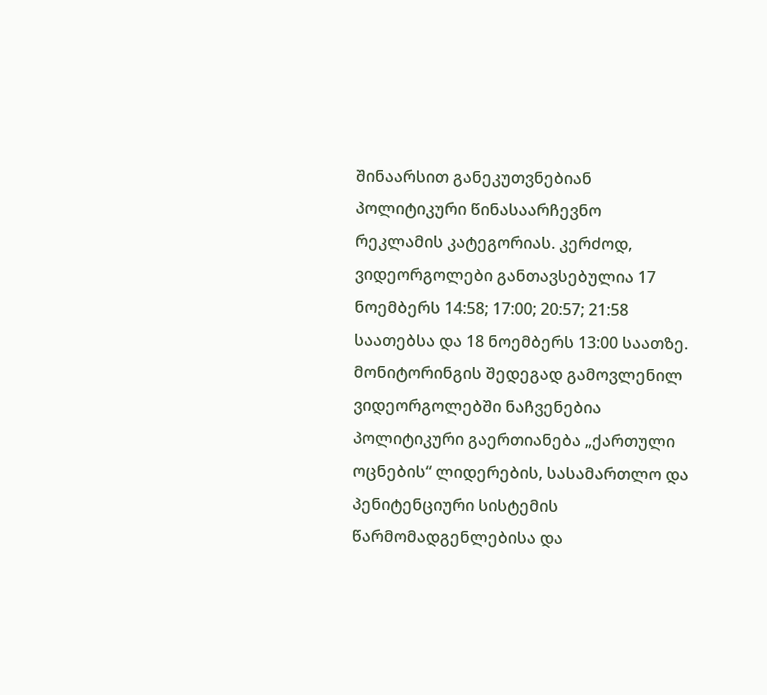შინაარსით განეკუთვნებიან პოლიტიკური წინასაარჩევნო რეკლამის კატეგორიას. კერძოდ, ვიდეორგოლები განთავსებულია 17 ნოემბერს 14:58; 17:00; 20:57; 21:58 საათებსა და 18 ნოემბერს 13:00 საათზე. მონიტორინგის შედეგად გამოვლენილ ვიდეორგოლებში ნაჩვენებია პოლიტიკური გაერთიანება „ქართული ოცნების“ ლიდერების, სასამართლო და პენიტენციური სისტემის წარმომადგენლებისა და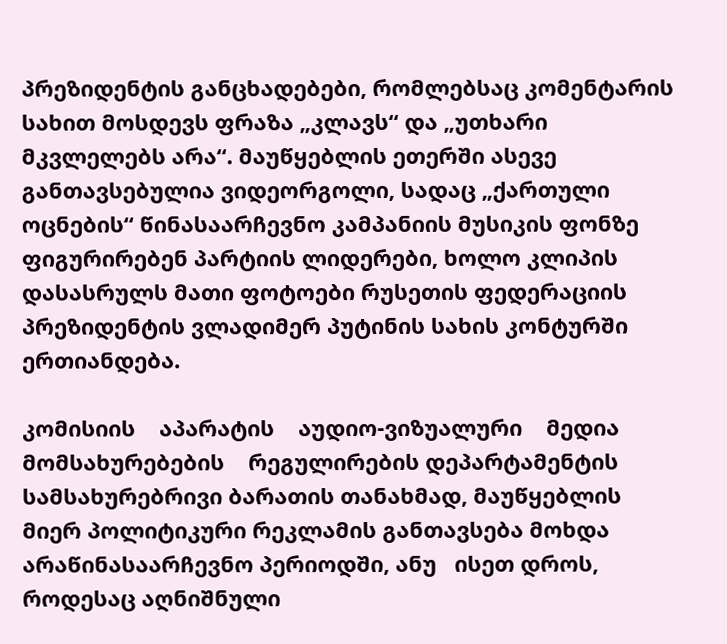პრეზიდენტის განცხადებები, რომლებსაც კომენტარის სახით მოსდევს ფრაზა „კლავს“ და „უთხარი მკვლელებს არა“. მაუწყებლის ეთერში ასევე განთავსებულია ვიდეორგოლი, სადაც „ქართული ოცნების“ წინასაარჩევნო კამპანიის მუსიკის ფონზე ფიგურირებენ პარტიის ლიდერები, ხოლო კლიპის დასასრულს მათი ფოტოები რუსეთის ფედერაციის პრეზიდენტის ვლადიმერ პუტინის სახის კონტურში ერთიანდება.

კომისიის    აპარატის    აუდიო-ვიზუალური    მედია    მომსახურებების    რეგულირების დეპარტამენტის სამსახურებრივი ბარათის თანახმად, მაუწყებლის მიერ პოლიტიკური რეკლამის განთავსება მოხდა არაწინასაარჩევნო პერიოდში, ანუ   ისეთ დროს, როდესაც აღნიშნული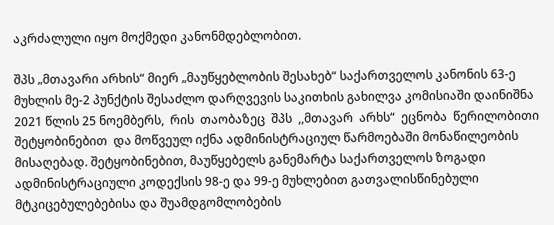აკრძალული იყო მოქმედი კანონმდებლობით.

შპს „მთავარი არხის“ მიერ „მაუწყებლობის შესახებ“ საქართველოს კანონის 63-ე მუხლის მე-2 პუნქტის შესაძლო დარღვევის საკითხის გახილვა კომისიაში დაინიშნა 2021 წლის 25 ნოემბერს,  რის  თაობაზეც  შპს  ,,მთავარ  არხს“  ეცნობა  წერილობითი  შეტყობინებით  და მოწვეულ იქნა ადმინისტრაციულ წარმოებაში მონაწილეობის მისაღებად. შეტყობინებით, მაუწყებელს განემარტა საქართველოს ზოგადი ადმინისტრაციული კოდექსის 98-ე და 99-ე მუხლებით გათვალისწინებული მტკიცებულებებისა და შუამდგომლობების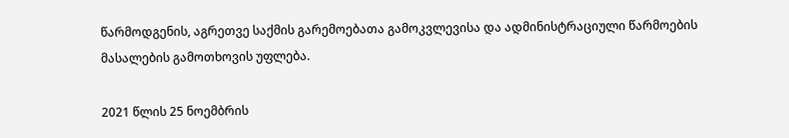წარმოდგენის, აგრეთვე საქმის გარემოებათა გამოკვლევისა და ადმინისტრაციული წარმოების მასალების გამოთხოვის უფლება.

2021 წლის 25 ნოემბრის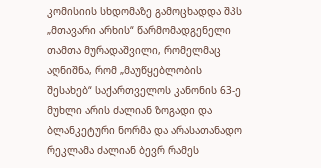კომისიის სხდომაზე გამოცხადდა შპს „მთავარი არხის“ წარმომადგენელი თამთა მურადაშვილი, რომელმაც აღნიშნა, რომ „მაუწყებლობის შესახებ“ საქართველოს კანონის 63-ე მუხლი არის ძალიან ზოგადი და ბლანკეტური ნორმა და არასათანადო რეკლამა ძალიან ბევრ რამეს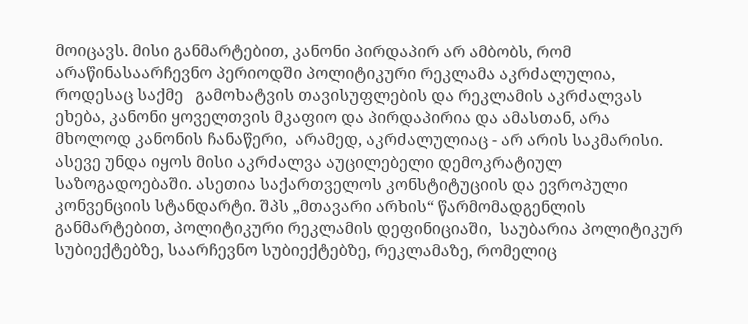მოიცავს. მისი განმარტებით, კანონი პირდაპირ არ ამბობს, რომ არაწინასაარჩევნო პერიოდში პოლიტიკური რეკლამა აკრძალულია, როდესაც საქმე   გამოხატვის თავისუფლების და რეკლამის აკრძალვას ეხება, კანონი ყოველთვის მკაფიო და პირდაპირია და ამასთან, არა მხოლოდ კანონის ჩანაწერი,  არამედ, აკრძალულიაც - არ არის საკმარისი. ასევე უნდა იყოს მისი აკრძალვა აუცილებელი დემოკრატიულ საზოგადოებაში. ასეთია საქართველოს კონსტიტუციის და ევროპული კონვენციის სტანდარტი. შპს „მთავარი არხის“ წარმომადგენლის განმარტებით, პოლიტიკური რეკლამის დეფინიციაში,  საუბარია პოლიტიკურ სუბიექტებზე, საარჩევნო სუბიექტებზე, რეკლამაზე, რომელიც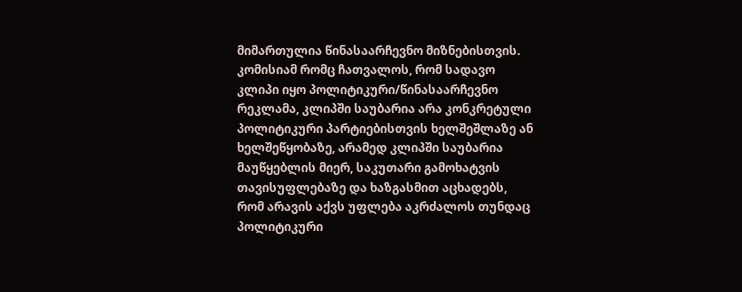მიმართულია წინასაარჩევნო მიზნებისთვის. კომისიამ რომც ჩათვალოს, რომ სადავო კლიპი იყო პოლიტიკური/წინასაარჩევნო რეკლამა, კლიპში საუბარია არა კონკრეტული პოლიტიკური პარტიებისთვის ხელშეშლაზე ან ხელშეწყობაზე, არამედ კლიპში საუბარია მაუწყებლის მიერ, საკუთარი გამოხატვის თავისუფლებაზე და ხაზგასმით აცხადებს, რომ არავის აქვს უფლება აკრძალოს თუნდაც პოლიტიკური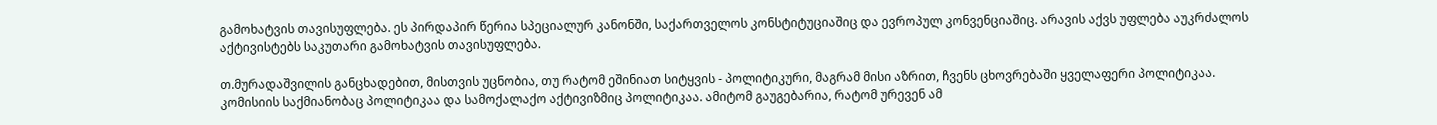გამოხატვის თავისუფლება. ეს პირდაპირ წერია სპეციალურ კანონში, საქართველოს კონსტიტუციაშიც და ევროპულ კონვენციაშიც. არავის აქვს უფლება აუკრძალოს აქტივისტებს საკუთარი გამოხატვის თავისუფლება.

თ.მურადაშვილის განცხადებით, მისთვის უცნობია, თუ რატომ ეშინიათ სიტყვის - პოლიტიკური, მაგრამ მისი აზრით, ჩვენს ცხოვრებაში ყველაფერი პოლიტიკაა. კომისიის საქმიანობაც პოლიტიკაა და სამოქალაქო აქტივიზმიც პოლიტიკაა. ამიტომ გაუგებარია, რატომ ურევენ ამ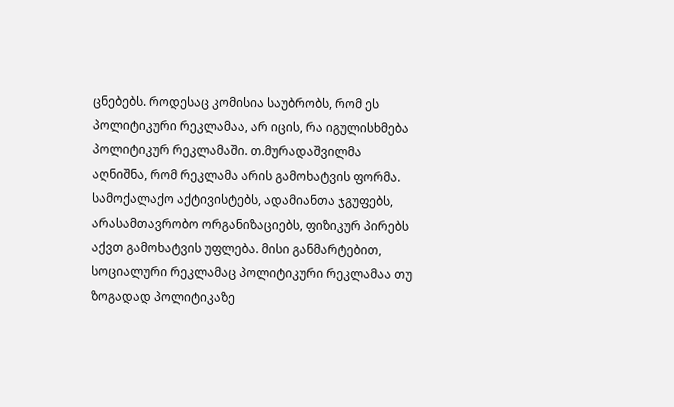ცნებებს. როდესაც კომისია საუბრობს, რომ ეს პოლიტიკური რეკლამაა, არ იცის, რა იგულისხმება პოლიტიკურ რეკლამაში. თ.მურადაშვილმა აღნიშნა, რომ რეკლამა არის გამოხატვის ფორმა. სამოქალაქო აქტივისტებს, ადამიანთა ჯგუფებს, არასამთავრობო ორგანიზაციებს, ფიზიკურ პირებს აქვთ გამოხატვის უფლება. მისი განმარტებით, სოციალური რეკლამაც პოლიტიკური რეკლამაა თუ ზოგადად პოლიტიკაზე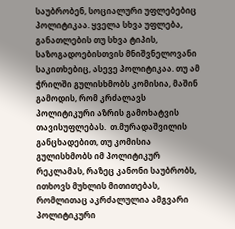საუბრობენ, სოციალური უფლებებიც პოლიტიკაა. ყველა სხვა უფლება, განათლების თუ სხვა ტიპის, საზოგადოებისთვის მნიშვნელოვანი საკითხებიც, ასევე პოლიტიკაა. თუ ამ ჭრილში გულისხმობს კომისია, მაშინ გამოდის, რომ კრძალავს პოლიტიკური აზრის გამოხატვის თავისუფლებას.  თ.მურადაშვილის განცხადებით, თუ კომისია გულისხმობს იმ პოლიტიკურ რეკლამას, რაზეც კანონი საუბრობს, ითხოვს მუხლის მითითებას, რომლითაც აკრძალულია ამგვარი პოლიტიკური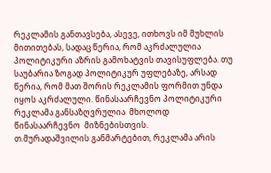რეკლამის განთავსება, ასევე, ითხოვს იმ მუხლის მითითებას, სადაც წერია, რომ აკრძალულია პოლიტიკური აზრის გამოხატვის თავისუფლება. თუ საუბარია ზოგად პოლიტიკურ უფლებაზე, არსად წერია, რომ მათ შორის რეკლამის ფორმით უნდა იყოს აკრძალული. წინასაარჩევნო პოლიტიკური რეკლამა განსაზღვრულია  მხოლოდ წინასაარჩევნო  მიზნებისთვის.       თ.მურადაშვილის განმარტებით, რეკლამა არის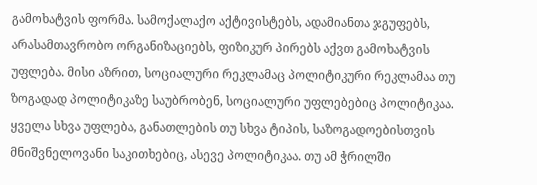გამოხატვის ფორმა. სამოქალაქო აქტივისტებს, ადამიანთა ჯგუფებს, არასამთავრობო ორგანიზაციებს, ფიზიკურ პირებს აქვთ გამოხატვის უფლება. მისი აზრით, სოციალური რეკლამაც პოლიტიკური რეკლამაა თუ ზოგადად პოლიტიკაზე საუბრობენ, სოციალური უფლებებიც პოლიტიკაა. ყველა სხვა უფლება, განათლების თუ სხვა ტიპის, საზოგადოებისთვის მნიშვნელოვანი საკითხებიც, ასევე პოლიტიკაა. თუ ამ ჭრილში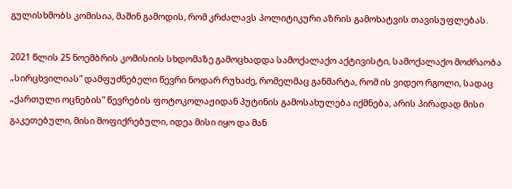გულისხმობს კომისია, მაშინ გამოდის, რომ კრძალავს პოლიტიკური აზრის გამოხატვის თავისუფლებას.

2021 წლის 25 ნოემბრის კომისიის სხდომაზე გამოცხადდა სამოქალაქო აქტივისტი, სამოქალაქო მოძრაობა „სირცხვილიას“ დამფუძნებელი წევრი ნოდარ რუხაძე, რომელმაც განმარტა, რომ ის ვიდეო რგოლი, სადაც „ქართული ოცნების“ წევრების ფოტოკოლაჟიდან პუტინის გამოსახულება იქმნება, არის პირადად მისი გაკეთებული, მისი მოფიქრებული, იდეა მისი იყო და მან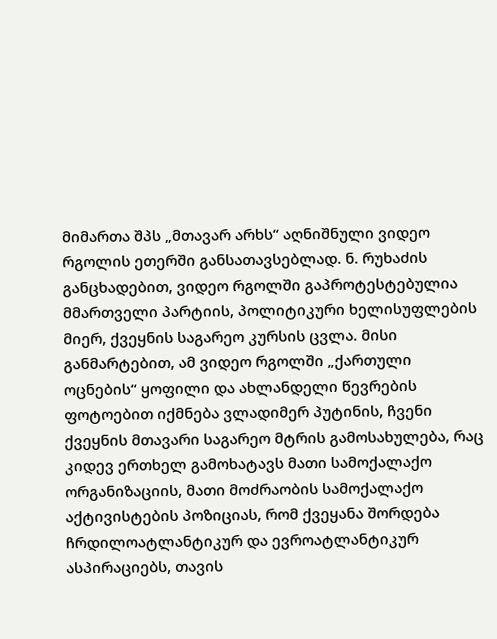მიმართა შპს „მთავარ არხს“ აღნიშნული ვიდეო რგოლის ეთერში განსათავსებლად. ნ. რუხაძის განცხადებით, ვიდეო რგოლში გაპროტესტებულია მმართველი პარტიის, პოლიტიკური ხელისუფლების მიერ, ქვეყნის საგარეო კურსის ცვლა. მისი განმარტებით, ამ ვიდეო რგოლში „ქართული ოცნების“ ყოფილი და ახლანდელი წევრების ფოტოებით იქმნება ვლადიმერ პუტინის, ჩვენი ქვეყნის მთავარი საგარეო მტრის გამოსახულება, რაც კიდევ ერთხელ გამოხატავს მათი სამოქალაქო ორგანიზაციის, მათი მოძრაობის სამოქალაქო აქტივისტების პოზიციას, რომ ქვეყანა შორდება ჩრდილოატლანტიკურ და ევროატლანტიკურ ასპირაციებს, თავის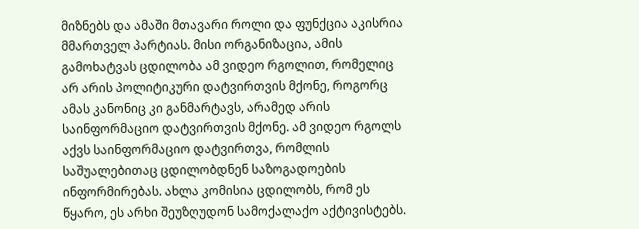მიზნებს და ამაში მთავარი როლი და ფუნქცია აკისრია მმართველ პარტიას. მისი ორგანიზაცია, ამის გამოხატვას ცდილობა ამ ვიდეო რგოლით, რომელიც არ არის პოლიტიკური დატვირთვის მქონე, როგორც ამას კანონიც კი განმარტავს, არამედ არის საინფორმაციო დატვირთვის მქონე. ამ ვიდეო რგოლს აქვს საინფორმაციო დატვირთვა, რომლის საშუალებითაც ცდილობდნენ საზოგადოების ინფორმირებას. ახლა კომისია ცდილობს, რომ ეს წყარო, ეს არხი შეუზღუდონ სამოქალაქო აქტივისტებს.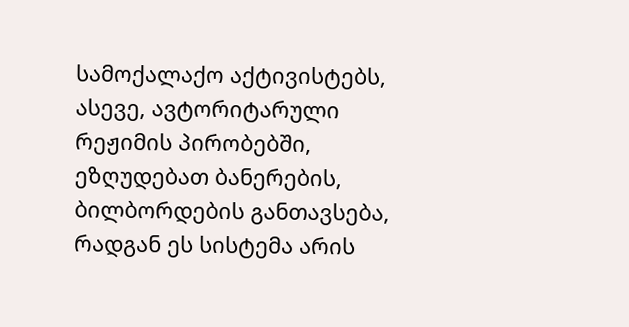სამოქალაქო აქტივისტებს, ასევე, ავტორიტარული რეჟიმის პირობებში, ეზღუდებათ ბანერების, ბილბორდების განთავსება, რადგან ეს სისტემა არის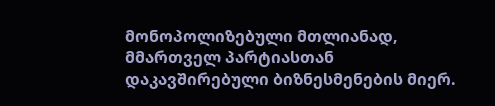მონოპოლიზებული მთლიანად, მმართველ პარტიასთან დაკავშირებული ბიზნესმენების მიერ.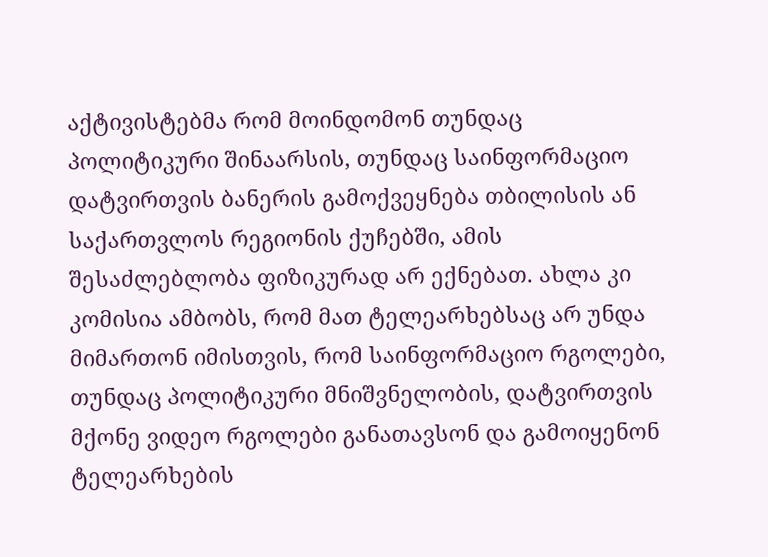აქტივისტებმა რომ მოინდომონ თუნდაც პოლიტიკური შინაარსის, თუნდაც საინფორმაციო დატვირთვის ბანერის გამოქვეყნება თბილისის ან საქართვლოს რეგიონის ქუჩებში, ამის შესაძლებლობა ფიზიკურად არ ექნებათ. ახლა კი კომისია ამბობს, რომ მათ ტელეარხებსაც არ უნდა მიმართონ იმისთვის, რომ საინფორმაციო რგოლები, თუნდაც პოლიტიკური მნიშვნელობის, დატვირთვის მქონე ვიდეო რგოლები განათავსონ და გამოიყენონ ტელეარხების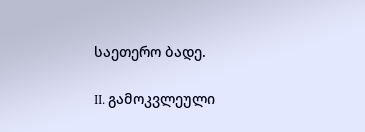საეთერო ბადე.

II. გამოკვლეული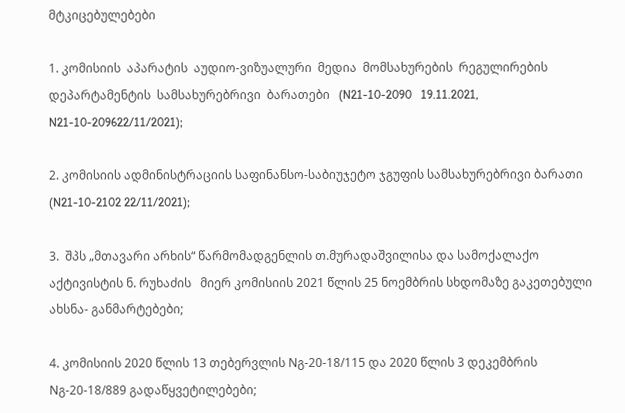მტკიცებულებები

1. კომისიის  აპარატის  აუდიო-ვიზუალური  მედია  მომსახურების  რეგულირების დეპარტამენტის  სამსახურებრივი  ბარათები   (N21-10-2090   19.11.2021,   N21-10-209622/11/2021);

2. კომისიის ადმინისტრაციის საფინანსო-საბიუჯეტო ჯგუფის სამსახურებრივი ბარათი (N21-10-2102 22/11/2021);

3.  შპს „მთავარი არხის“ წარმომადგენლის თ.მურადაშვილისა და სამოქალაქო აქტივისტის ნ. რუხაძის   მიერ კომისიის 2021 წლის 25 ნოემბრის სხდომაზე გაკეთებული ახსნა- განმარტებები;

4. კომისიის 2020 წლის 13 თებერვლის Nგ-20-18/115 და 2020 წლის 3 დეკემბრის Nგ-20-18/889 გადაწყვეტილებები;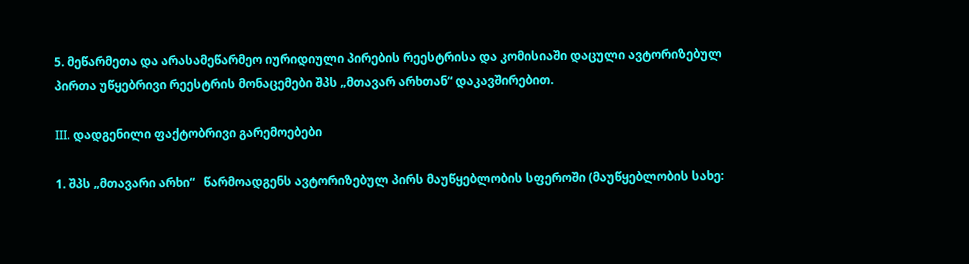5. მეწარმეთა და არასამეწარმეო იურიდიული პირების რეესტრისა და კომისიაში დაცული ავტორიზებულ პირთა უწყებრივი რეესტრის მონაცემები შპს „მთავარ არხთან“ დაკავშირებით.

III. დადგენილი ფაქტობრივი გარემოებები

1. შპს „მთავარი არხი“   წარმოადგენს ავტორიზებულ პირს მაუწყებლობის სფეროში (მაუწყებლობის სახე: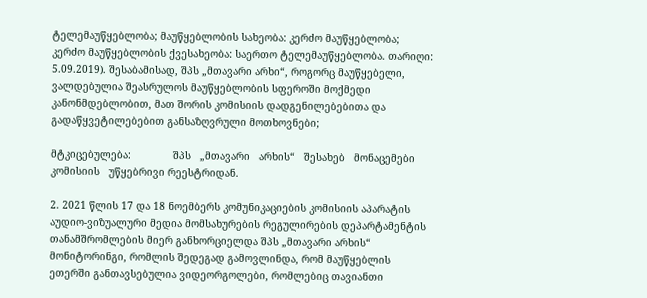ტელემაუწყებლობა; მაუწყებლობის სახეობა: კერძო მაუწყებლობა; კერძო მაუწყებლობის ქვესახეობა: საერთო ტელემაუწყებლობა. თარიღი: 5.09.2019). შესაბამისად, შპს „მთავარი არხი“, როგორც მაუწყებელი, ვალდებულია შეასრულოს მაუწყებლობის სფეროში მოქმედი კანონმდებლობით, მათ შორის კომისიის დადგენილებებითა და გადაწყვეტილებებით განსაზღვრული მოთხოვნები;

მტკიცებულება:              შპს   „მთავარი   არხის“   შესახებ   მონაცემები   კომისიის   უწყებრივი რეესტრიდან.

2. 2021 წლის 17 და 18 ნოემბერს კომუნიკაციების კომისიის აპარატის აუდიო-ვიზუალური მედია მომსახურების რეგულირების დეპარტამენტის თანამშრომლების მიერ განხორციელდა შპს „მთავარი არხის“ მონიტორინგი, რომლის შედეგად გამოვლინდა, რომ მაუწყებლის ეთერში განთავსებულია ვიდეორგოლები, რომლებიც თავიანთი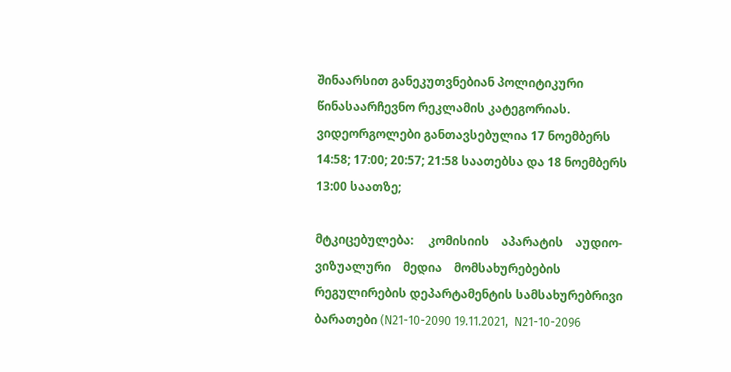შინაარსით განეკუთვნებიან პოლიტიკური წინასაარჩევნო რეკლამის კატეგორიას. ვიდეორგოლები განთავსებულია 17 ნოემბერს 14:58; 17:00; 20:57; 21:58 საათებსა და 18 ნოემბერს 13:00 საათზე;

მტკიცებულება:     კომისიის    აპარატის    აუდიო-ვიზუალური    მედია    მომსახურებების რეგულირების დეპარტამენტის სამსახურებრივი ბარათები (N21-10-2090 19.11.2021,  N21-10-2096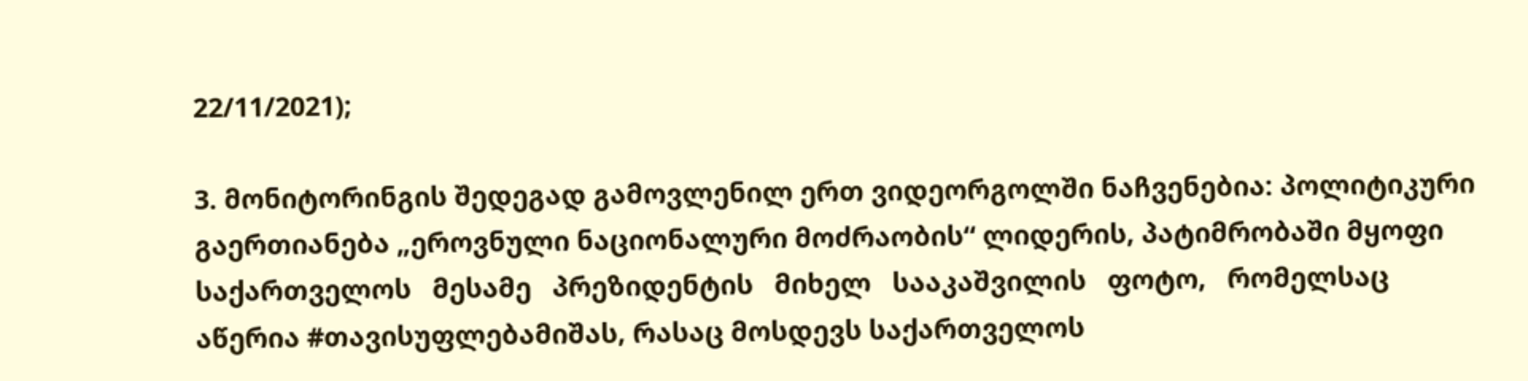22/11/2021);

3. მონიტორინგის შედეგად გამოვლენილ ერთ ვიდეორგოლში ნაჩვენებია: პოლიტიკური გაერთიანება „ეროვნული ნაციონალური მოძრაობის“ ლიდერის, პატიმრობაში მყოფი საქართველოს   მესამე   პრეზიდენტის   მიხელ   სააკაშვილის   ფოტო,   რომელსაც   აწერია #თავისუფლებამიშას, რასაც მოსდევს საქართველოს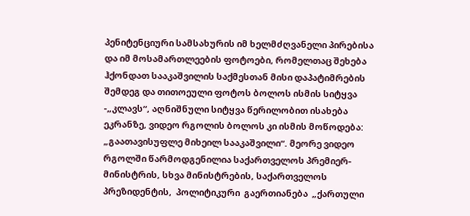პენიტენციური სამსახურის იმ ხელმძღვანელი პირებისა და იმ მოსამართლეების ფოტოები, რომელთაც შეხება ჰქონდათ სააკაშვილის საქმესთან მისი დაპატიმრების შემდეგ და თითოეული ფოტოს ბოლოს ისმის სიტყვა -„კლავს“, აღნიშნული სიტყვა წერილობით ისახება ეკრანზე, ვიდეო რგოლის ბოლოს კი ისმის მოწოდება: „გაათავისუფლე მიხეილ სააკაშვილი“. მეორე ვიდეო რგოლში წარმოდგენილია საქართველოს პრემიერ-მინისტრის, სხვა მინისტრების, საქართველოს პრეზიდენტის,  პოლიტიკური  გაერთიანება  „ქართული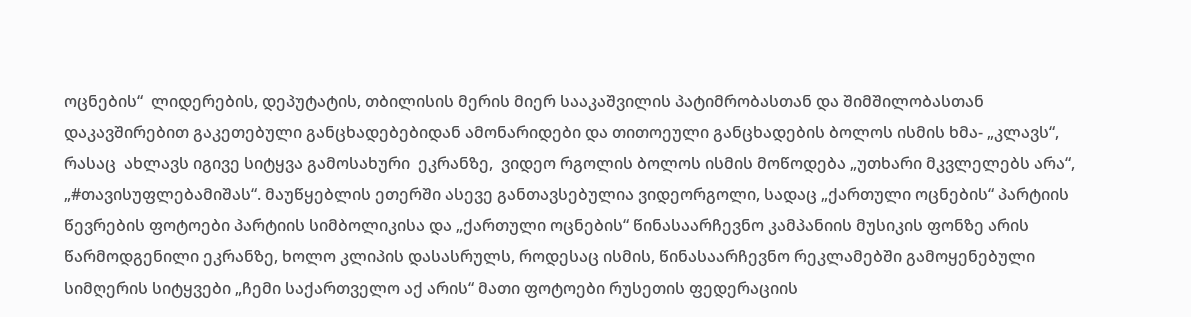ოცნების“  ლიდერების, დეპუტატის, თბილისის მერის მიერ სააკაშვილის პატიმრობასთან და შიმშილობასთან დაკავშირებით გაკეთებული განცხადებებიდან ამონარიდები და თითოეული განცხადების ბოლოს ისმის ხმა- „კლავს“,  რასაც  ახლავს იგივე სიტყვა გამოსახური  ეკრანზე,  ვიდეო რგოლის ბოლოს ისმის მოწოდება „უთხარი მკვლელებს არა“, „#თავისუფლებამიშას“. მაუწყებლის ეთერში ასევე განთავსებულია ვიდეორგოლი, სადაც „ქართული ოცნების“ პარტიის წევრების ფოტოები პარტიის სიმბოლიკისა და „ქართული ოცნების“ წინასაარჩევნო კამპანიის მუსიკის ფონზე არის წარმოდგენილი ეკრანზე, ხოლო კლიპის დასასრულს, როდესაც ისმის, წინასაარჩევნო რეკლამებში გამოყენებული სიმღერის სიტყვები „ჩემი საქართველო აქ არის“ მათი ფოტოები რუსეთის ფედერაციის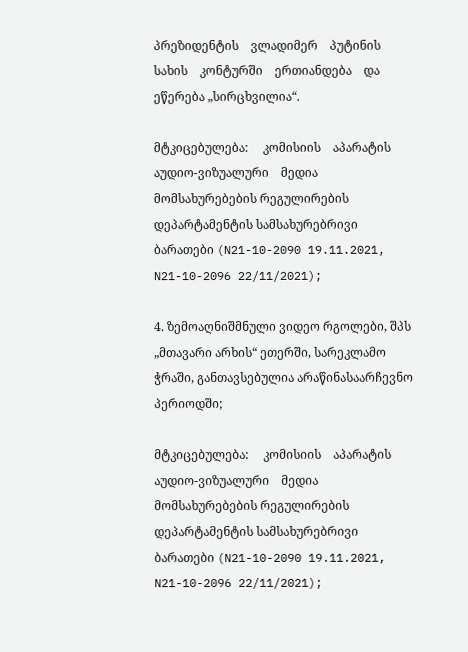პრეზიდენტის    ვლადიმერ    პუტინის    სახის    კონტურში    ერთიანდება    და    ეწერება „სირცხვილია“.

მტკიცებულება:     კომისიის    აპარატის    აუდიო-ვიზუალური    მედია    მომსახურებების რეგულირების დეპარტამენტის სამსახურებრივი ბარათები (N21-10-2090 19.11.2021,  N21-10-2096 22/11/2021);

4. ზემოაღნიშმნული ვიდეო რგოლები, შპს „მთავარი არხის“ ეთერში, სარეკლამო ჭრაში, განთავსებულია არაწინასაარჩევნო პერიოდში;

მტკიცებულება:     კომისიის    აპარატის    აუდიო-ვიზუალური    მედია    მომსახურებების რეგულირების დეპარტამენტის სამსახურებრივი ბარათები (N21-10-2090 19.11.2021,  N21-10-2096 22/11/2021);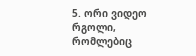5. ორი ვიდეო რგოლი, რომლებიც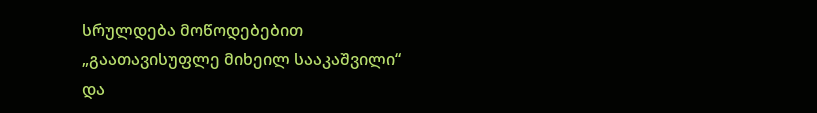სრულდება მოწოდებებით „გაათავისუფლე მიხეილ სააკაშვილი“ და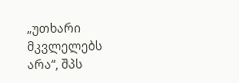„უთხარი მკვლელებს არა“, შპს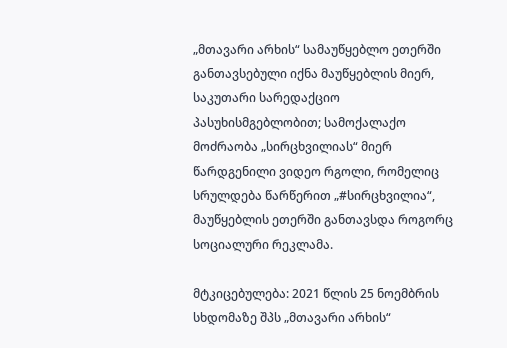„მთავარი არხის“ სამაუწყებლო ეთერში განთავსებული იქნა მაუწყებლის მიერ, საკუთარი სარედაქციო პასუხისმგებლობით; სამოქალაქო მოძრაობა „სირცხვილიას“ მიერ წარდგენილი ვიდეო რგოლი, რომელიც სრულდება წარწერით „#სირცხვილია“,    მაუწყებლის ეთერში განთავსდა როგორც სოციალური რეკლამა.

მტკიცებულება: 2021 წლის 25 ნოემბრის სხდომაზე შპს „მთავარი არხის“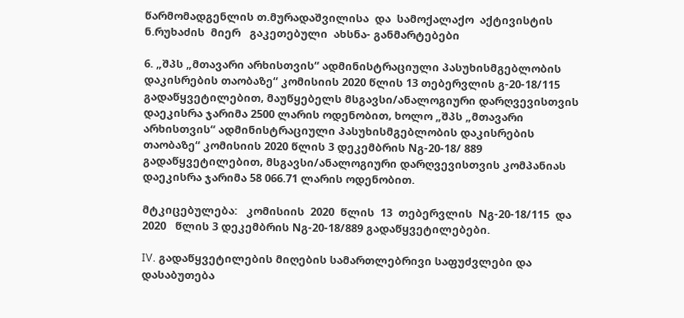წარმომადგენლის თ.მურადაშვილისა  და  სამოქალაქო  აქტივისტის  ნ.რუხაძის  მიერ   გაკეთებული  ახსნა- განმარტებები

6. „შპს „მთავარი არხისთვის“ ადმინისტრაციული პასუხისმგებლობის დაკისრების თაობაზე“ კომისიის 2020 წლის 13 თებერვლის გ-20-18/115 გადაწყვეტილებით, მაუწყებელს მსგავსი/ანალოგიური დარღვევისთვის დაეკისრა ჯარიმა 2500 ლარის ოდენობით, ხოლო „შპს „მთავარი არხისთვის“ ადმინისტრაციული პასუხისმგებლობის დაკისრების თაობაზე“ კომისიის 2020 წლის 3 დეკემბრის Nგ-20-18/ 889 გადაწყვეტილებით, მსგავსი/ანალოგიური დარღვევისთვის კომპანიას დაეკისრა ჯარიმა 58 066.71 ლარის ოდენობით.

მტკიცებულება:   კომისიის  2020  წლის  13  თებერვლის  Nგ-20-18/115  და  2020   წლის 3 დეკემბრის Nგ-20-18/889 გადაწყვეტილებები.

IV. გადაწყვეტილების მიღების სამართლებრივი საფუძვლები და დასაბუთება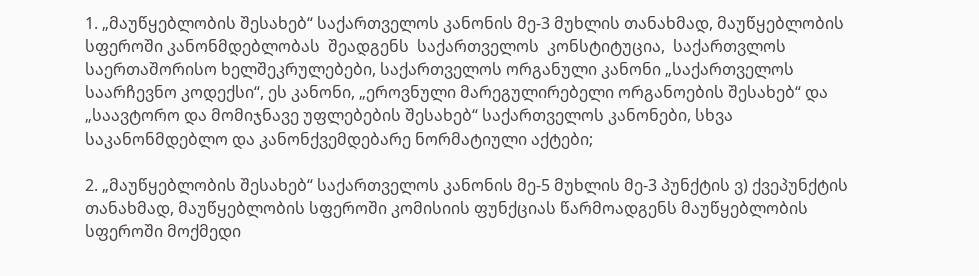1. „მაუწყებლობის შესახებ“ საქართველოს კანონის მე-3 მუხლის თანახმად, მაუწყებლობის სფეროში კანონმდებლობას  შეადგენს  საქართველოს  კონსტიტუცია,  საქართვლოს საერთაშორისო ხელშეკრულებები, საქართველოს ორგანული კანონი „საქართველოს საარჩევნო კოდექსი“, ეს კანონი, „ეროვნული მარეგულირებელი ორგანოების შესახებ“ და „საავტორო და მომიჯნავე უფლებების შესახებ“ საქართველოს კანონები, სხვა საკანონმდებლო და კანონქვემდებარე ნორმატიული აქტები;

2. „მაუწყებლობის შესახებ“ საქართველოს კანონის მე-5 მუხლის მე-3 პუნქტის ვ) ქვეპუნქტის თანახმად, მაუწყებლობის სფეროში კომისიის ფუნქციას წარმოადგენს მაუწყებლობის სფეროში მოქმედი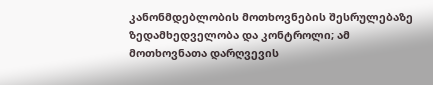კანონმდებლობის მოთხოვნების შესრულებაზე ზედამხედველობა და კონტროლი; ამ მოთხოვნათა დარღვევის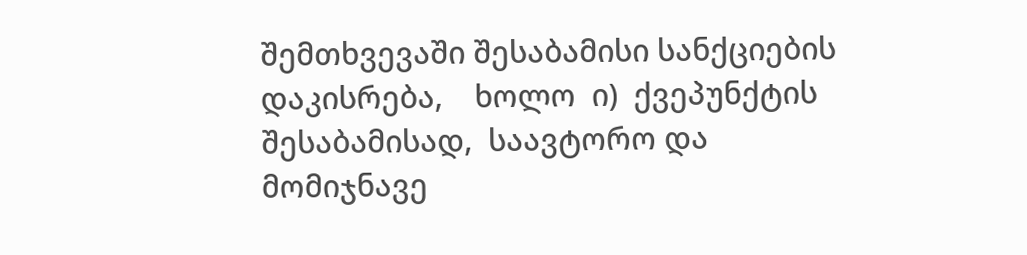შემთხვევაში შესაბამისი სანქციების  დაკისრება,    ხოლო  ი)  ქვეპუნქტის  შესაბამისად,  საავტორო და მომიჯნავე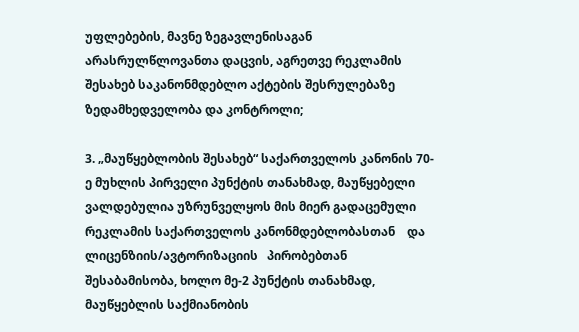უფლებების, მავნე ზეგავლენისაგან არასრულწლოვანთა დაცვის, აგრეთვე რეკლამის შესახებ საკანონმდებლო აქტების შესრულებაზე ზედამხედველობა და კონტროლი;

3. „მაუწყებლობის შესახებ“ საქართველოს კანონის 70-ე მუხლის პირველი პუნქტის თანახმად, მაუწყებელი ვალდებულია უზრუნველყოს მის მიერ გადაცემული რეკლამის საქართველოს კანონმდებლობასთან    და   ლიცენზიის/ავტორიზაციის   პირობებთან შესაბამისობა, ხოლო მე-2 პუნქტის თანახმად, მაუწყებლის საქმიანობის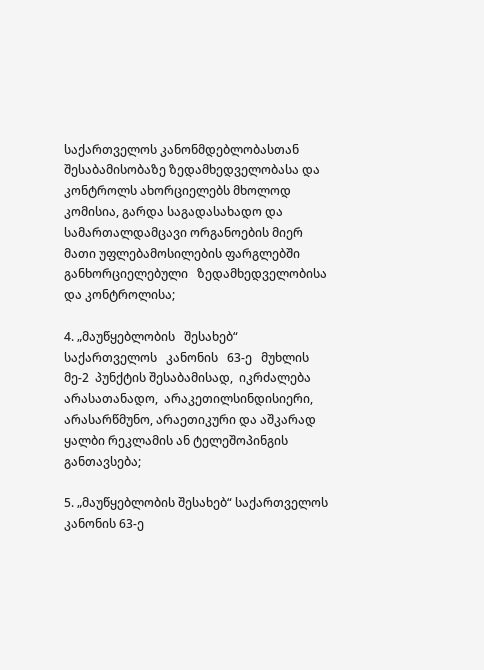საქართველოს კანონმდებლობასთან შესაბამისობაზე ზედამხედველობასა და კონტროლს ახორციელებს მხოლოდ კომისია, გარდა საგადასახადო და სამართალდამცავი ორგანოების მიერ მათი უფლებამოსილების ფარგლებში    განხორციელებული   ზედამხედველობისა  და კონტროლისა;

4. „მაუწყებლობის   შესახებ“   საქართველოს   კანონის   63-ე   მუხლის   მე-2  პუნქტის შესაბამისად,  იკრძალება  არასათანადო,  არაკეთილსინდისიერი,      არასარწმუნო, არაეთიკური და აშკარად ყალბი რეკლამის ან ტელეშოპინგის განთავსება;

5. „მაუწყებლობის შესახებ“ საქართველოს კანონის 63-ე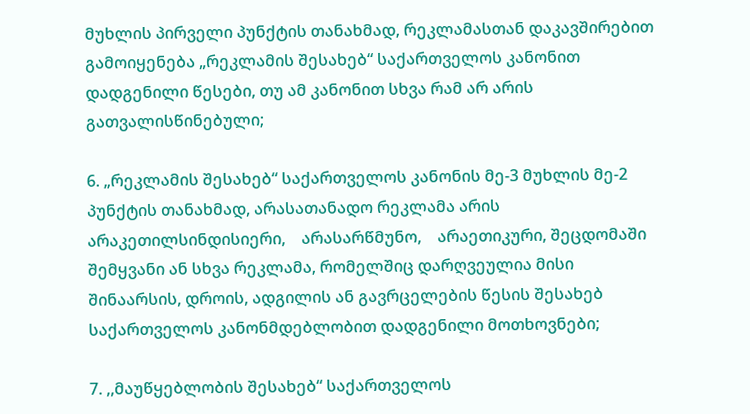მუხლის პირველი პუნქტის თანახმად, რეკლამასთან დაკავშირებით გამოიყენება „რეკლამის შესახებ“ საქართველოს კანონით დადგენილი წესები, თუ ამ კანონით სხვა რამ არ არის გათვალისწინებული;

6. „რეკლამის შესახებ“ საქართველოს კანონის მე-3 მუხლის მე-2 პუნქტის თანახმად, არასათანადო რეკლამა არის არაკეთილსინდისიერი,    არასარწმუნო,    არაეთიკური, შეცდომაში შემყვანი ან სხვა რეკლამა, რომელშიც დარღვეულია მისი შინაარსის, დროის, ადგილის ან გავრცელების წესის შესახებ საქართველოს კანონმდებლობით დადგენილი მოთხოვნები;

7. ,,მაუწყებლობის შესახებ“ საქართველოს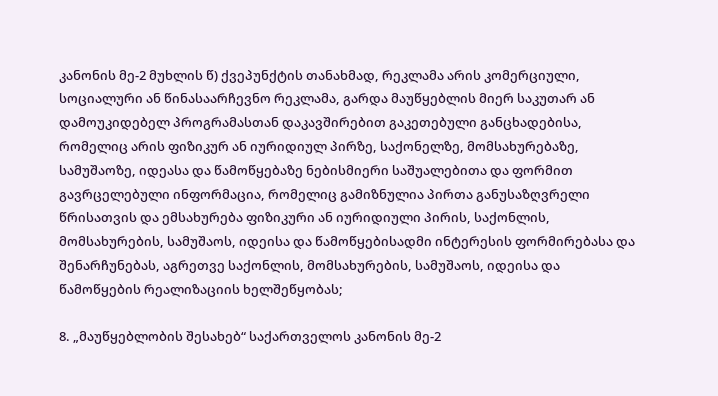კანონის მე-2 მუხლის წ) ქვეპუნქტის თანახმად, რეკლამა არის კომერციული, სოციალური ან წინასაარჩევნო რეკლამა, გარდა მაუწყებლის მიერ საკუთარ ან დამოუკიდებელ პროგრამასთან დაკავშირებით გაკეთებული განცხადებისა, რომელიც არის ფიზიკურ ან იურიდიულ პირზე, საქონელზე, მომსახურებაზე, სამუშაოზე, იდეასა და წამოწყებაზე ნებისმიერი საშუალებითა და ფორმით გავრცელებული ინფორმაცია, რომელიც გამიზნულია პირთა განუსაზღვრელი წრისათვის და ემსახურება ფიზიკური ან იურიდიული პირის, საქონლის, მომსახურების, სამუშაოს, იდეისა და წამოწყებისადმი ინტერესის ფორმირებასა და შენარჩუნებას, აგრეთვე საქონლის, მომსახურების, სამუშაოს, იდეისა და წამოწყების რეალიზაციის ხელშეწყობას;

8. „მაუწყებლობის შესახებ“ საქართველოს კანონის მე-2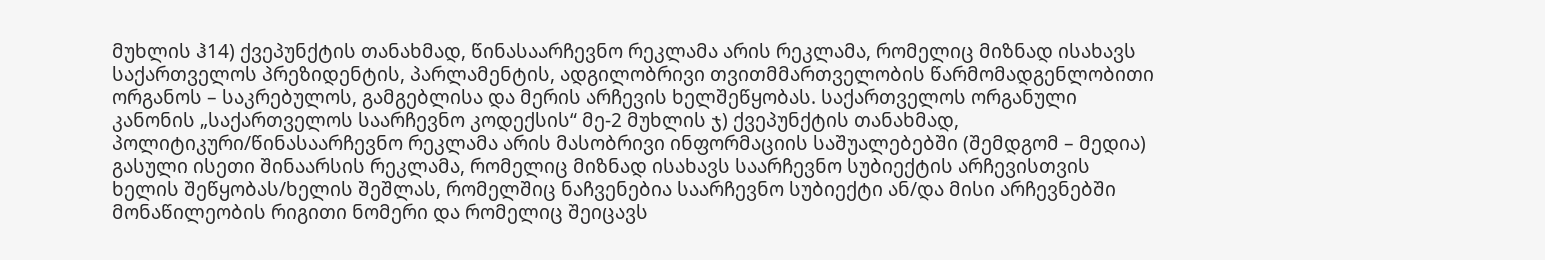მუხლის ჰ14) ქვეპუნქტის თანახმად, წინასაარჩევნო რეკლამა არის რეკლამა, რომელიც მიზნად ისახავს საქართველოს პრეზიდენტის, პარლამენტის, ადგილობრივი თვითმმართველობის წარმომადგენლობითი ორგანოს – საკრებულოს, გამგებლისა და მერის არჩევის ხელშეწყობას. საქართველოს ორგანული კანონის „საქართველოს საარჩევნო კოდექსის“ მე-2 მუხლის ჯ) ქვეპუნქტის თანახმად, პოლიტიკური/წინასაარჩევნო რეკლამა არის მასობრივი ინფორმაციის საშუალებებში (შემდგომ – მედია) გასული ისეთი შინაარსის რეკლამა, რომელიც მიზნად ისახავს საარჩევნო სუბიექტის არჩევისთვის ხელის შეწყობას/ხელის შეშლას, რომელშიც ნაჩვენებია საარჩევნო სუბიექტი ან/და მისი არჩევნებში მონაწილეობის რიგითი ნომერი და რომელიც შეიცავს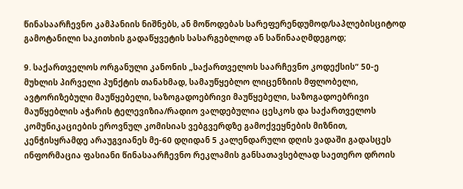წინასაარჩევნო კამპანიის ნიშნებს, ან მოწოდებას სარეფერენდუმოდ/საპლებისციტოდ გამოტანილი საკითხის გადაწყვეტის სასარგებლოდ ან საწინააღმდეგოდ;

9. საქართველოს ორგანული კანონის „საქართველოს საარჩევნო კოდექსის“ 50-ე მუხლის პირველი პუნქტის თანახმად, სამაუწყებლო ლიცენზიის მფლობელი, ავტორიზებული მაუწყებელი, საზოგადოებრივი მაუწყებელი, საზოგადოებრივი მაუწყებლის აჭარის ტელევიზია/რადიო ვალდებულია ცესკოს და საქართველოს კომუნიკაციების ეროვნულ კომისიას ვებგვერდზე გამოქვეყნების მიზნით, კენჭისყრამდე არაუგვიანეს მე-60 დღიდან 5 კალენდარული დღის ვადაში გადასცეს ინფორმაცია ფასიანი წინასაარჩევნო რეკლამის განსათავსებლად საეთერო დროის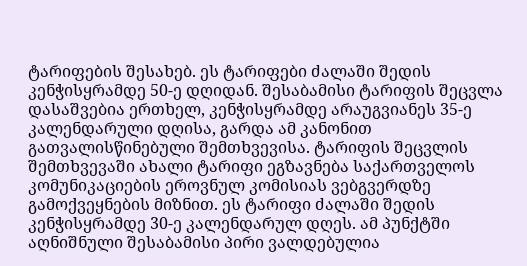ტარიფების შესახებ. ეს ტარიფები ძალაში შედის კენჭისყრამდე 50-ე დღიდან. შესაბამისი ტარიფის შეცვლა დასაშვებია ერთხელ, კენჭისყრამდე არაუგვიანეს 35-ე კალენდარული დღისა, გარდა ამ კანონით გათვალისწინებული შემთხვევისა. ტარიფის შეცვლის შემთხვევაში ახალი ტარიფი ეგზავნება საქართველოს კომუნიკაციების ეროვნულ კომისიას ვებგვერდზე გამოქვეყნების მიზნით. ეს ტარიფი ძალაში შედის კენჭისყრამდე 30-ე კალენდარულ დღეს. ამ პუნქტში აღნიშნული შესაბამისი პირი ვალდებულია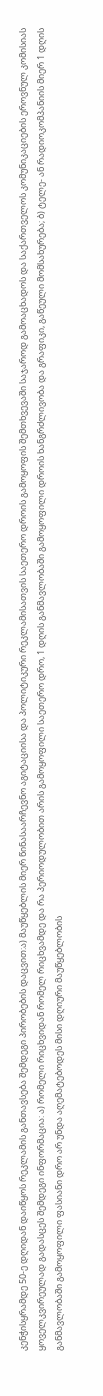კენჭისყრამდე 50-ე დღიდან დაიწყოს რეკლამის განთავსება შემდეგი პირობების დაცვით:ა) მაუწყებლის მიერ წინასაარჩევნო აგიტაციისა და პოლიტიკური რეკლამისათვის საეთერო დროის გამოყოფის შემთხვევაში საჯაროდ გამოაცხადოს და საქართველოს კომუნიკაციების ეროვნულ კომისიას ყოველკვირეულად გადასცეს შემდეგი ინფორმაცია: ა) რომელი რიცხვიდან რომელ რიცხვამდე და რა პერიოდულობით არის გამოყოფილი საეთერო დრო, 1 დღის განმავლობაში გამოყოფილი დროის ხანგრძლივობა და გრაფიკი, გაწეული მომსახურება; ბ) ტელე- ან რადიოკომპანიის მიერ 1 დღის განმავლობაში გამოყოფილი ფასიანი დრო არ უნდა აღემატებოდეს მისი დღიური მაუწყებლობის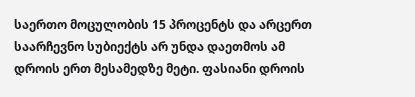საერთო მოცულობის 15 პროცენტს და არცერთ საარჩევნო სუბიექტს არ უნდა დაეთმოს ამ დროის ერთ მესამედზე მეტი. ფასიანი დროის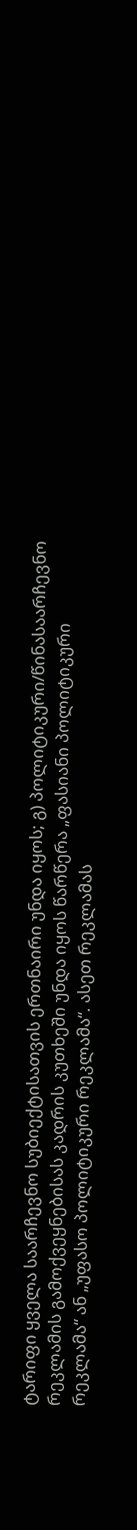ტარიფი ყველა საარჩევნო სუბიექტისათვის ერთნაირი უნდა იყოს; გ) პოლიტიკური/წინასაარჩევნო რეკლამის გამოქვეყნებისას კადრის კუთხეში უნდა იყოს წარწერა „ფასიანი პოლიტიკური რეკლამა“ ან „უფასო პოლიტიკური რეკლამა“. ასეთ რეკლამას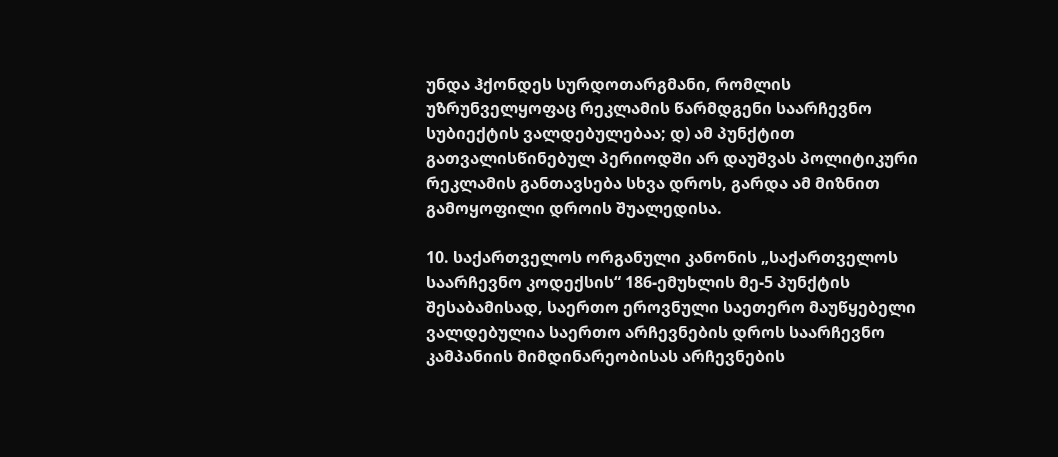უნდა ჰქონდეს სურდოთარგმანი, რომლის უზრუნველყოფაც რეკლამის წარმდგენი საარჩევნო სუბიექტის ვალდებულებაა; დ) ამ პუნქტით გათვალისწინებულ პერიოდში არ დაუშვას პოლიტიკური რეკლამის განთავსება სხვა დროს, გარდა ამ მიზნით გამოყოფილი დროის შუალედისა.

10. საქართველოს ორგანული კანონის „საქართველოს საარჩევნო კოდექსის“ 186-ემუხლის მე-5 პუნქტის შესაბამისად, საერთო ეროვნული საეთერო მაუწყებელი ვალდებულია საერთო არჩევნების დროს საარჩევნო კამპანიის მიმდინარეობისას არჩევნების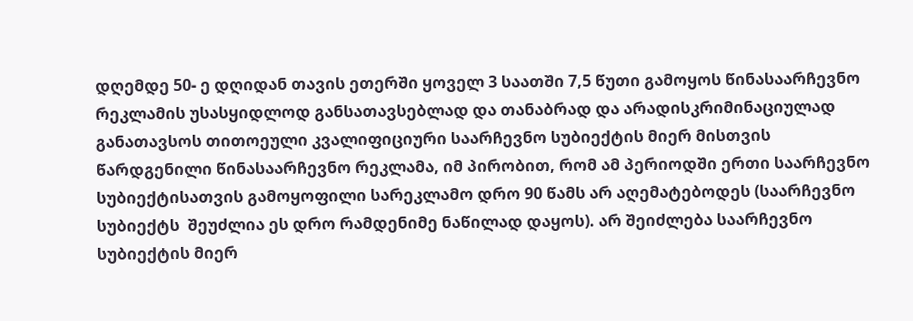დღემდე 50- ე დღიდან თავის ეთერში ყოველ 3 საათში 7,5 წუთი გამოყოს წინასაარჩევნო რეკლამის უსასყიდლოდ განსათავსებლად და თანაბრად და არადისკრიმინაციულად  განათავსოს თითოეული კვალიფიციური საარჩევნო სუბიექტის მიერ მისთვის წარდგენილი წინასაარჩევნო რეკლამა, იმ პირობით, რომ ამ პერიოდში ერთი საარჩევნო სუბიექტისათვის გამოყოფილი სარეკლამო დრო 90 წამს არ აღემატებოდეს (საარჩევნო სუბიექტს  შეუძლია ეს დრო რამდენიმე ნაწილად დაყოს). არ შეიძლება საარჩევნო სუბიექტის მიერ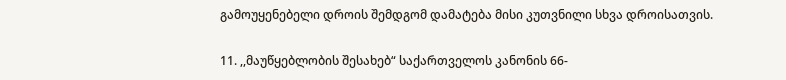გამოუყენებელი დროის შემდგომ დამატება მისი კუთვნილი სხვა დროისათვის.

11. ,,მაუწყებლობის შესახებ“ საქართველოს კანონის 66-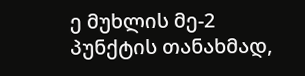ე მუხლის მე-2 პუნქტის თანახმად,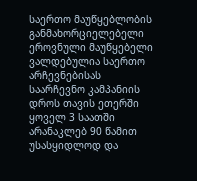საერთო მაუწყებლობის განმახორციელებელი ეროვნული მაუწყებელი ვალდებულია საერთო არჩევნებისას საარჩევნო კამპანიის დროს თავის ეთერში ყოველ 3 საათში არანაკლებ 90 წამით უსასყიდლოდ და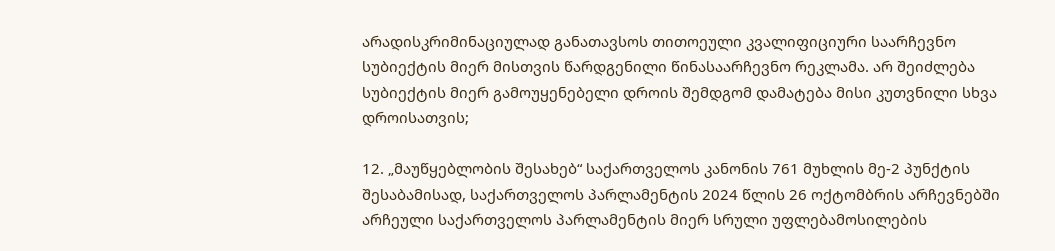არადისკრიმინაციულად განათავსოს თითოეული კვალიფიციური საარჩევნო სუბიექტის მიერ მისთვის წარდგენილი წინასაარჩევნო რეკლამა. არ შეიძლება სუბიექტის მიერ გამოუყენებელი დროის შემდგომ დამატება მისი კუთვნილი სხვა დროისათვის;

12. „მაუწყებლობის შესახებ“ საქართველოს კანონის 761 მუხლის მე-2 პუნქტის შესაბამისად, საქართველოს პარლამენტის 2024 წლის 26 ოქტომბრის არჩევნებში არჩეული საქართველოს პარლამენტის მიერ სრული უფლებამოსილების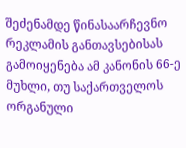შეძენამდე წინასაარჩევნო რეკლამის განთავსებისას გამოიყენება ამ კანონის 66-ე მუხლი, თუ საქართველოს ორგანული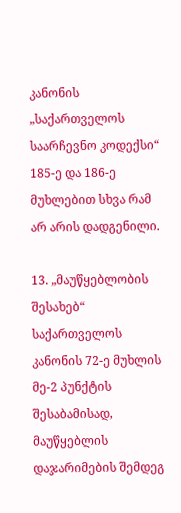კანონის „საქართველოს საარჩევნო კოდექსი“ 185-ე და 186-ე მუხლებით სხვა რამ არ არის დადგენილი.

13. „მაუწყებლობის შესახებ“ საქართველოს კანონის 72-ე მუხლის მე-2 პუნქტის შესაბამისად, მაუწყებლის დაჯარიმების შემდეგ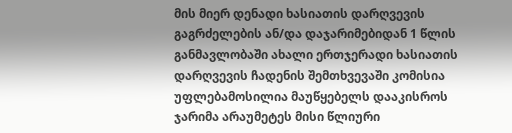მის მიერ დენადი ხასიათის დარღვევის გაგრძელების ან/და დაჯარიმებიდან 1 წლის განმავლობაში ახალი ერთჯერადი ხასიათის დარღვევის ჩადენის შემთხვევაში კომისია უფლებამოსილია მაუწყებელს დააკისროს ჯარიმა არაუმეტეს მისი წლიური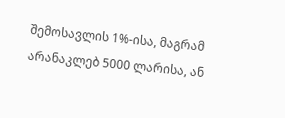შემოსავლის 1%-ისა, მაგრამ არანაკლებ 5000 ლარისა, ან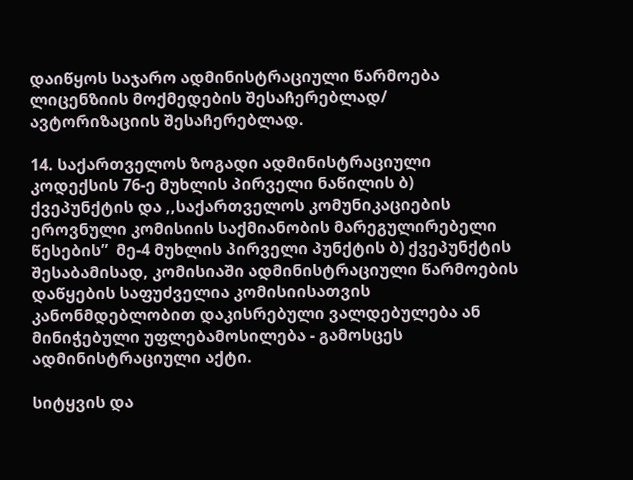დაიწყოს საჯარო ადმინისტრაციული წარმოება ლიცენზიის მოქმედების შესაჩერებლად/ ავტორიზაციის შესაჩერებლად.

14. საქართველოს ზოგადი ადმინისტრაციული კოდექსის 76-ე მუხლის პირველი ნაწილის ბ) ქვეპუნქტის და ,,საქართველოს კომუნიკაციების ეროვნული კომისიის საქმიანობის მარეგულირებელი წესების”  მე-4 მუხლის პირველი პუნქტის ბ) ქვეპუნქტის შესაბამისად, კომისიაში ადმინისტრაციული წარმოების დაწყების საფუძველია კომისიისათვის კანონმდებლობით დაკისრებული ვალდებულება ან მინიჭებული უფლებამოსილება - გამოსცეს ადმინისტრაციული აქტი.

სიტყვის და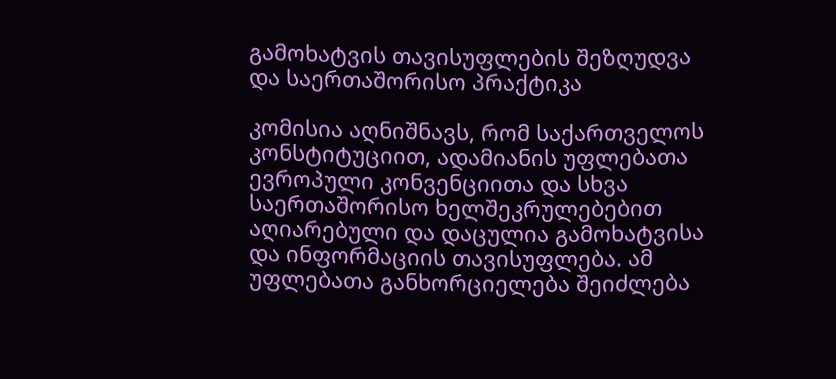გამოხატვის თავისუფლების შეზღუდვა და საერთაშორისო პრაქტიკა

კომისია აღნიშნავს, რომ საქართველოს კონსტიტუციით, ადამიანის უფლებათა ევროპული კონვენციითა და სხვა საერთაშორისო ხელშეკრულებებით აღიარებული და დაცულია გამოხატვისა და ინფორმაციის თავისუფლება. ამ უფლებათა განხორციელება შეიძლება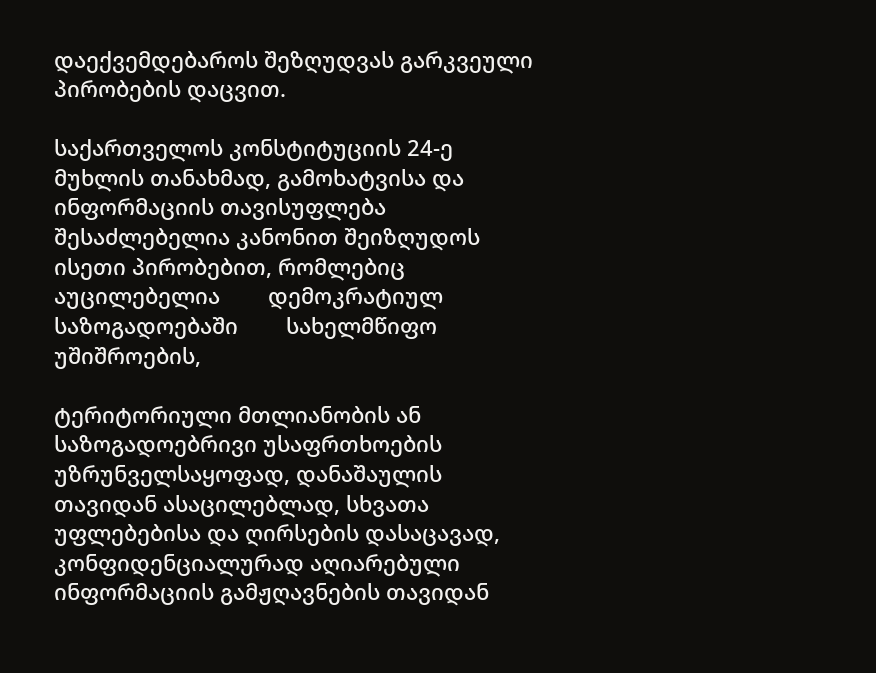დაექვემდებაროს შეზღუდვას გარკვეული პირობების დაცვით.

საქართველოს კონსტიტუციის 24-ე მუხლის თანახმად, გამოხატვისა და ინფორმაციის თავისუფლება შესაძლებელია კანონით შეიზღუდოს ისეთი პირობებით, რომლებიც აუცილებელია        დემოკრატიულ        საზოგადოებაში        სახელმწიფო        უშიშროების,

ტერიტორიული მთლიანობის ან საზოგადოებრივი უსაფრთხოების უზრუნველსაყოფად, დანაშაულის თავიდან ასაცილებლად, სხვათა უფლებებისა და ღირსების დასაცავად, კონფიდენციალურად აღიარებული ინფორმაციის გამჟღავნების თავიდან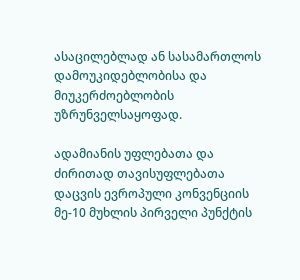ასაცილებლად ან სასამართლოს დამოუკიდებლობისა და მიუკერძოებლობის უზრუნველსაყოფად.

ადამიანის უფლებათა და ძირითად თავისუფლებათა დაცვის ევროპული კონვენციის მე-10 მუხლის პირველი პუნქტის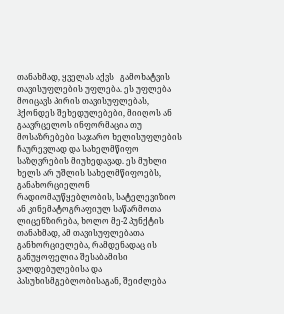თანახმად, ყველას აქვს   გამოხატვის თავისუფლების უფლება. ეს უფლება მოიცავს პირის თავისუფლებას, ჰქონდეს შეხედულებები, მიიღოს ან გაავრცელოს ინფორმაცია თუ მოსაზრებები საჯარო ხელისუფლების ჩაურევლად და სახელმწიფო საზღვრების მიუხედავად. ეს მუხლი ხელს არ უშლის სახელმწიფოებს, განახორციელონ რადიომაუწყებლობის, სატელევიზიო ან კინემატოგრაფიულ საწარმოთა ლიცენზირება, ხოლო მე-2 პუნქტის თანახმად, ამ თავისუფლებათა განხორციელება, რამდენადაც ის განუყოფელია შესაბამისი ვალდებულებისა და პასუხისმგებლობისაგან, შეიძლება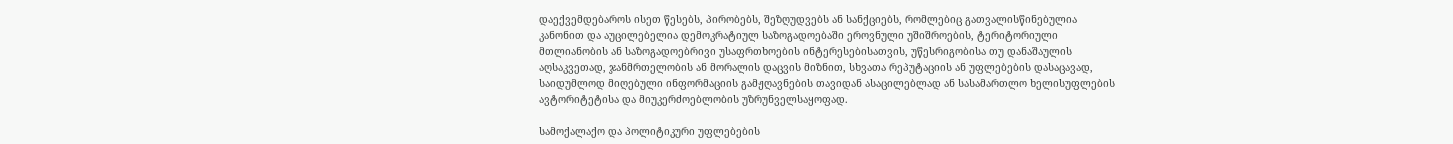დაექვემდებაროს ისეთ წესებს, პირობებს, შეზღუდვებს ან სანქციებს, რომლებიც გათვალისწინებულია კანონით და აუცილებელია დემოკრატიულ საზოგადოებაში ეროვნული უშიშროების, ტერიტორიული მთლიანობის ან საზოგადოებრივი უსაფრთხოების ინტერესებისათვის, უწესრიგობისა თუ დანაშაულის აღსაკვეთად, ჯანმრთელობის ან მორალის დაცვის მიზნით, სხვათა რეპუტაციის ან უფლებების დასაცავად, საიდუმლოდ მიღებული ინფორმაციის გამჟღავნების თავიდან ასაცილებლად ან სასამართლო ხელისუფლების ავტორიტეტისა და მიუკერძოებლობის უზრუნველსაყოფად.

სამოქალაქო და პოლიტიკური უფლებების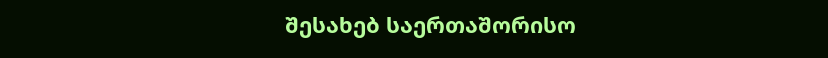შესახებ საერთაშორისო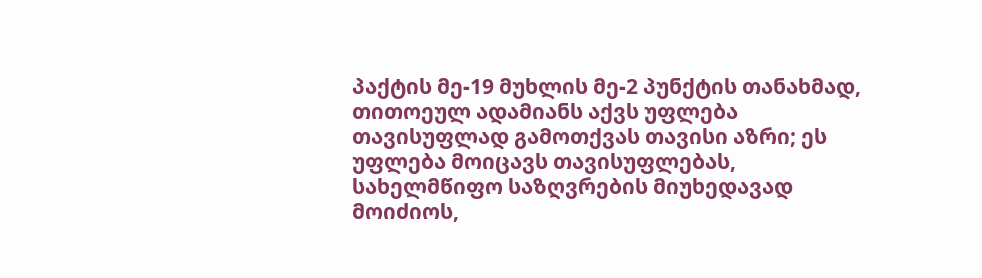პაქტის მე-19 მუხლის მე-2 პუნქტის თანახმად, თითოეულ ადამიანს აქვს უფლება თავისუფლად გამოთქვას თავისი აზრი; ეს უფლება მოიცავს თავისუფლებას, სახელმწიფო საზღვრების მიუხედავად მოიძიოს,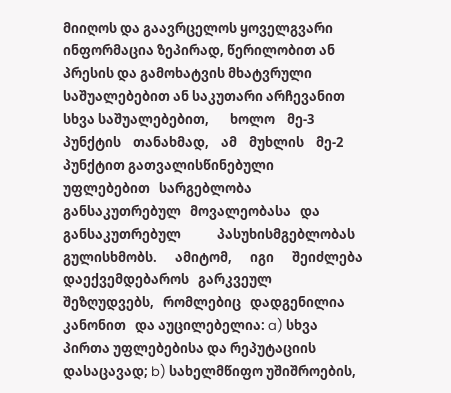მიიღოს და გაავრცელოს ყოველგვარი ინფორმაცია ზეპირად, წერილობით ან პრესის და გამოხატვის მხატვრული საშუალებებით ან საკუთარი არჩევანით სხვა საშუალებებით,       ხოლო    მე-3    პუნქტის    თანახმად,    ამ    მუხლის    მე-2    პუნქტით გათვალისწინებული        უფლებებით   სარგებლობა   განსაკუთრებულ   მოვალეობასა   და განსაკუთრებულ            პასუხისმგებლობას      გულისხმობს.      ამიტომ,      იგი      შეიძლება დაექვემდებაროს   გარკვეულ   შეზღუდვებს,   რომლებიც   დადგენილია   კანონით   და აუცილებელია: a) სხვა პირთა უფლებებისა და რეპუტაციის დასაცავად; b) სახელმწიფო უშიშროების,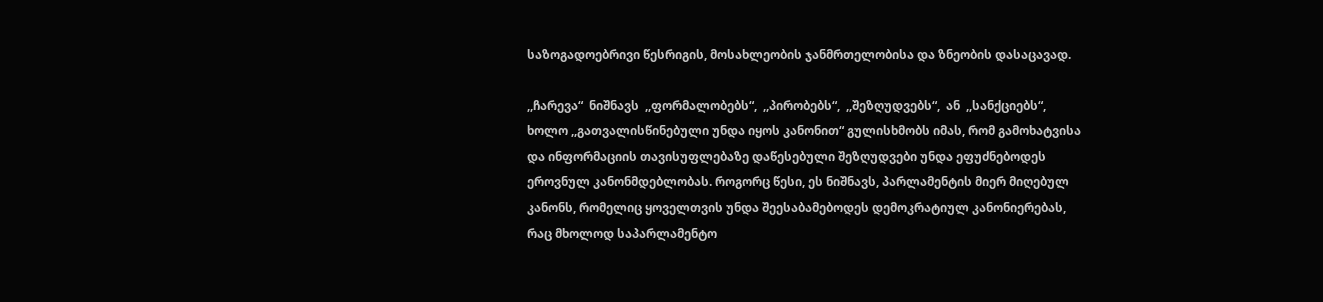საზოგადოებრივი წესრიგის, მოსახლეობის ჯანმრთელობისა და ზნეობის დასაცავად.

,,ჩარევა“  ნიშნავს  ,,ფორმალობებს“,  ,,პირობებს“,  ,,შეზღუდვებს“,  ან  ,,სანქციებს“,  ხოლო ,,გათვალისწინებული უნდა იყოს კანონით“ გულისხმობს იმას, რომ გამოხატვისა და ინფორმაციის თავისუფლებაზე დაწესებული შეზღუდვები უნდა ეფუძნებოდეს ეროვნულ კანონმდებლობას. როგორც წესი, ეს ნიშნავს, პარლამენტის მიერ მიღებულ კანონს, რომელიც ყოველთვის უნდა შეესაბამებოდეს დემოკრატიულ კანონიერებას, რაც მხოლოდ საპარლამენტო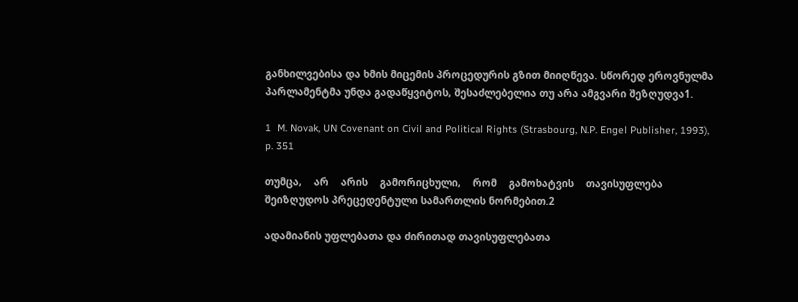განხილვებისა და ხმის მიცემის პროცედურის გზით მიიღწევა. სწორედ ეროვნულმა პარლამენტმა უნდა გადაწყვიტოს, შესაძლებელია თუ არა ამგვარი შეზღუდვა1.

1  M. Novak, UN Covenant on Civil and Political Rights (Strasbourg, N.P. Engel Publisher, 1993), p. 351

თუმცა,    არ    არის    გამორიცხული,    რომ    გამოხატვის    თავისუფლება    შეიზღუდოს პრეცედენტული სამართლის ნორმებით.2

ადამიანის უფლებათა და ძირითად თავისუფლებათა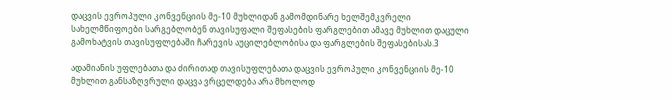დაცვის ევროპული კონვენციის მე-10 მუხლიდან გამომდინარე ხელშემკვრელი სახელმწიფოები სარგებლობენ თავისუფალი შეფასების ფარგლებით ამავე მუხლით დაცული გამოხატვის თავისუფლებაში ჩარევის აუცილებლობისა და ფარგლების შეფასებისას.3

ადამიანის უფლებათა და ძირითად თავისუფლებათა დაცვის ევროპული კონვენციის მე-10 მუხლით განსაზღვრული დაცვა ვრცელდება არა მხოლოდ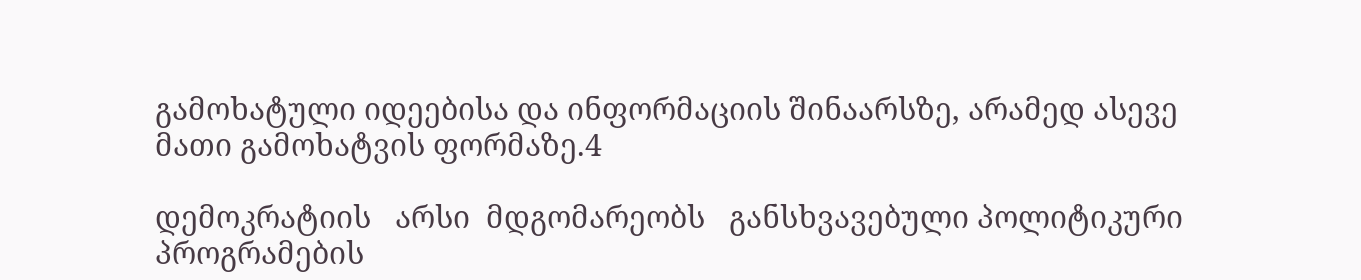გამოხატული იდეებისა და ინფორმაციის შინაარსზე, არამედ ასევე მათი გამოხატვის ფორმაზე.4

დემოკრატიის   არსი  მდგომარეობს   განსხვავებული პოლიტიკური     პროგრამების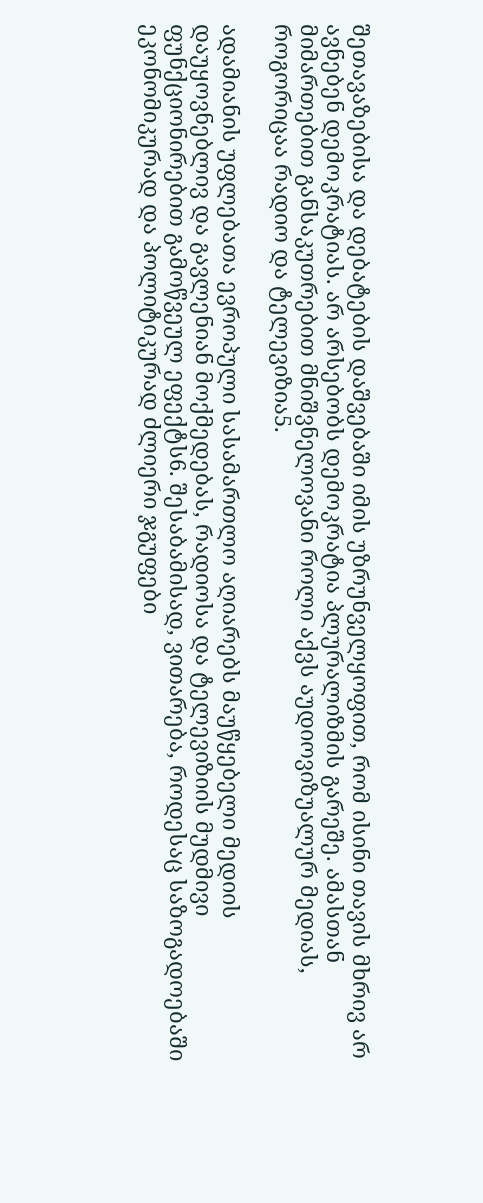შეთავაზებისა და დებატების დაშვებაში იმის უზრუნველყოფით, რომ ისინი თავის მხრივ არ ავნებენ დემოკრატიას. არ არსებობს დემოკრატია პლურალიზმის გარეშე. ამასთან მიმართებით განსაკუთრებით მნიშვნელოვანი როლი აქვს აუდიოვიზუალურ მედიას, როგორიცაა რადიო და ტელევიზია5.

ადამიანის უფლებათა ევროპული სასამართლო აღიარებს მაუწყებელი მედიის დაუყოვნებლივ და გავლენიან მოქმედებას, რადიოსა და ტელევიზიის მუდმივი ფუნქციონირებით გამოწვეულ ეფექტს6. შესაბამისად, ვითარება, როდესაც საზოგადოებაში ეკონომიკურად და პოლიტიკურად ძლიერი ჯგუფები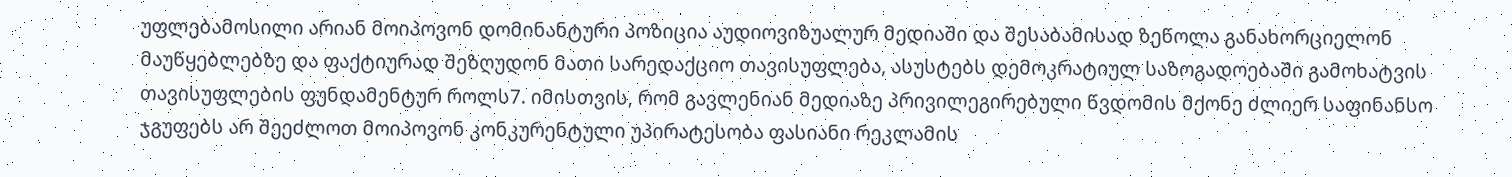უფლებამოსილი არიან მოიპოვონ დომინანტური პოზიცია აუდიოვიზუალურ მედიაში და შესაბამისად ზეწოლა განახორციელონ მაუწყებლებზე და ფაქტიურად შეზღუდონ მათი სარედაქციო თავისუფლება, ასუსტებს დემოკრატიულ საზოგადოებაში გამოხატვის თავისუფლების ფუნდამენტურ როლს7. იმისთვის, რომ გავლენიან მედიაზე პრივილეგირებული წვდომის მქონე ძლიერ საფინანსო ჯგუფებს არ შეეძლოთ მოიპოვონ კონკურენტული უპირატესობა ფასიანი რეკლამის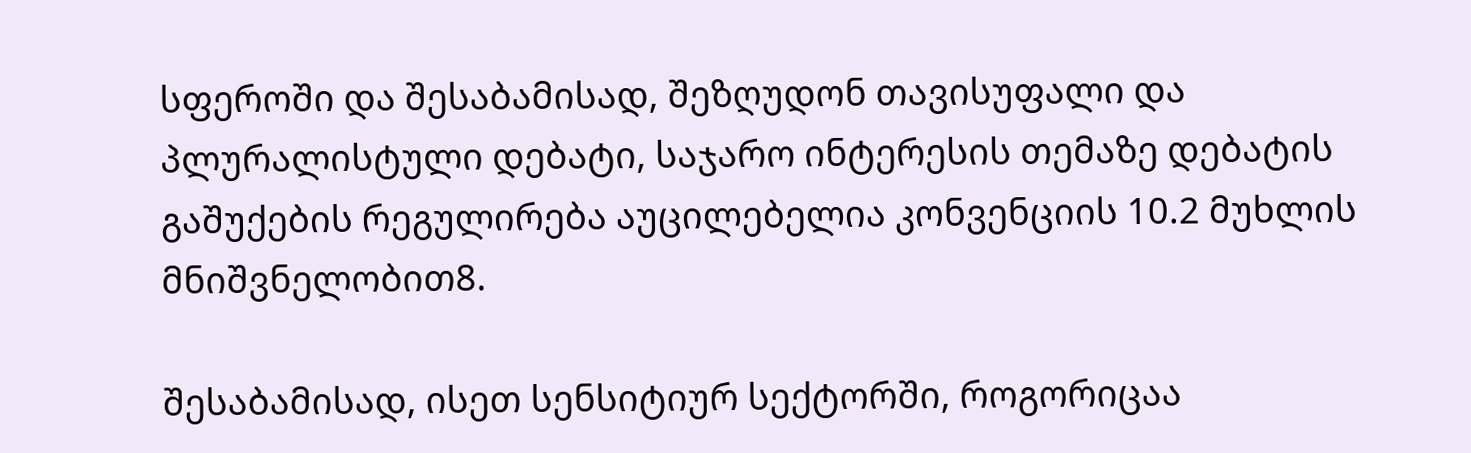სფეროში და შესაბამისად, შეზღუდონ თავისუფალი და პლურალისტული დებატი, საჯარო ინტერესის თემაზე დებატის გაშუქების რეგულირება აუცილებელია კონვენციის 10.2 მუხლის მნიშვნელობით8.

შესაბამისად, ისეთ სენსიტიურ სექტორში, როგორიცაა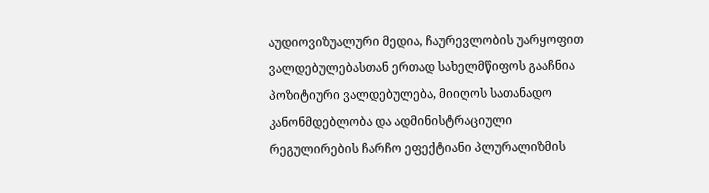აუდიოვიზუალური მედია, ჩაურევლობის უარყოფით ვალდებულებასთან ერთად სახელმწიფოს გააჩნია პოზიტიური ვალდებულება, მიიღოს სათანადო კანონმდებლობა და ადმინისტრაციული რეგულირების ჩარჩო ეფექტიანი პლურალიზმის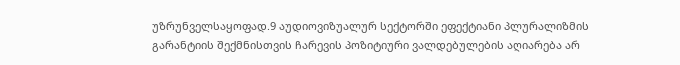უზრუნველსაყოფად.9 აუდიოვიზუალურ სექტორში ეფექტიანი პლურალიზმის გარანტიის შექმნისთვის ჩარევის პოზიტიური ვალდებულების აღიარება არ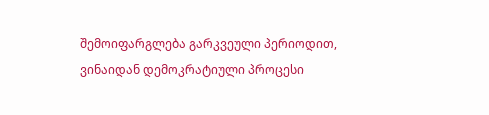შემოიფარგლება გარკვეული პერიოდით, ვინაიდან დემოკრატიული პროცესი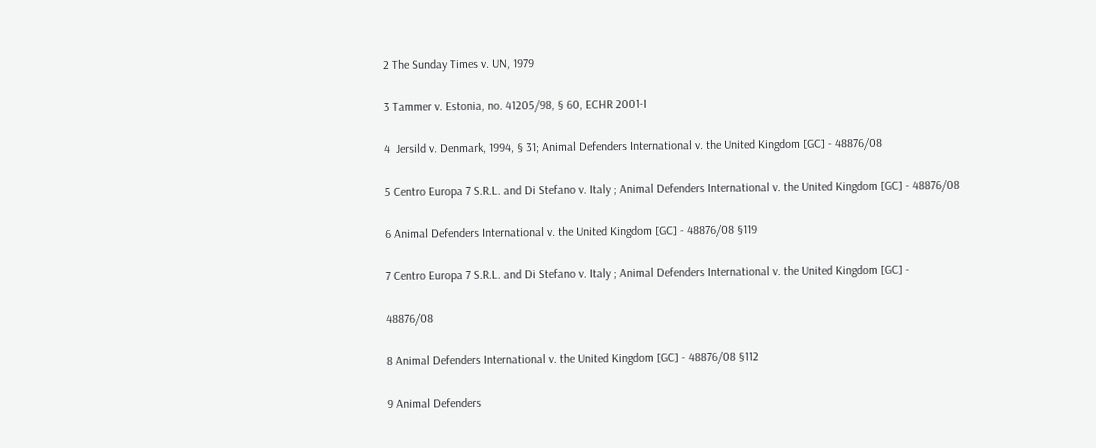2 The Sunday Times v. UN, 1979

3 Tammer v. Estonia, no. 41205/98, § 60, ECHR 2001-I

4  Jersild v. Denmark, 1994, § 31; Animal Defenders International v. the United Kingdom [GC] - 48876/08

5 Centro Europa 7 S.R.L. and Di Stefano v. Italy ; Animal Defenders International v. the United Kingdom [GC] - 48876/08

6 Animal Defenders International v. the United Kingdom [GC] - 48876/08 §119

7 Centro Europa 7 S.R.L. and Di Stefano v. Italy ; Animal Defenders International v. the United Kingdom [GC] -

48876/08

8 Animal Defenders International v. the United Kingdom [GC] - 48876/08 §112

9 Animal Defenders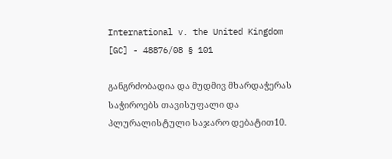International v. the United Kingdom [GC] - 48876/08 § 101

განგრძობადია და მუდმივ მხარდაჭერას საჭიროებს თავისუფალი და პლურალისტული საჯარო დებატით10.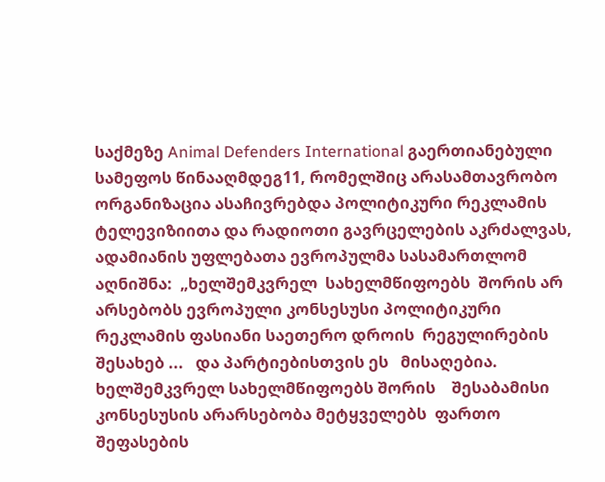საქმეზე Animal Defenders International გაერთიანებული სამეფოს წინააღმდეგ11, რომელშიც არასამთავრობო ორგანიზაცია ასაჩივრებდა პოლიტიკური რეკლამის ტელევიზიითა და რადიოთი გავრცელების აკრძალვას, ადამიანის უფლებათა ევროპულმა სასამართლომ აღნიშნა:  „ხელშემკვრელ  სახელმწიფოებს  შორის არ  არსებობს ევროპული კონსესუსი პოლიტიკური   რეკლამის ფასიანი საეთერო დროის  რეგულირების   შესახებ ...   და პარტიებისთვის ეს   მისაღებია.    ხელშემკვრელ სახელმწიფოებს შორის    შესაბამისი კონსესუსის არარსებობა მეტყველებს  ფართო შეფასების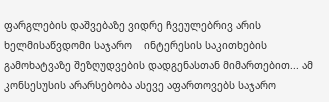ფარგლების დაშვებაზე ვიდრე ჩვეულებრივ არის  ხელმისაწვდომი საჯარო    ინტერესის საკითხების გამოხატვაზე შეზღუდვების დადგენასთან მიმართებით... ამ კონსესუსის არარსებობა ასევე აფართოვებს საჯარო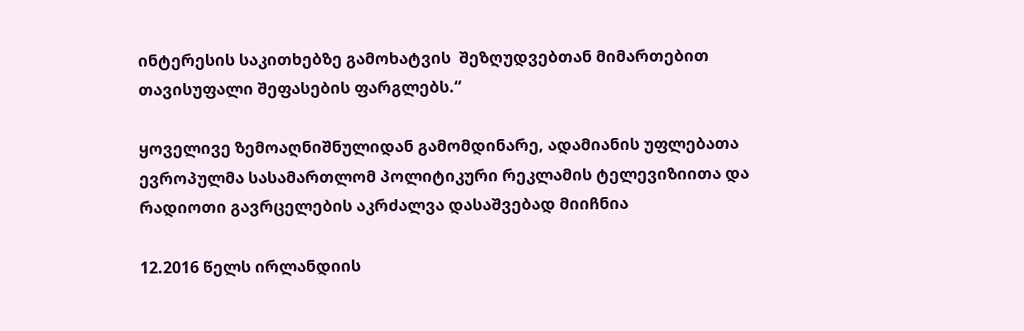ინტერესის საკითხებზე გამოხატვის  შეზღუდვებთან მიმართებით თავისუფალი შეფასების ფარგლებს.“

ყოველივე ზემოაღნიშნულიდან გამომდინარე, ადამიანის უფლებათა ევროპულმა სასამართლომ პოლიტიკური რეკლამის ტელევიზიითა და რადიოთი გავრცელების აკრძალვა დასაშვებად მიიჩნია

12.2016 წელს ირლანდიის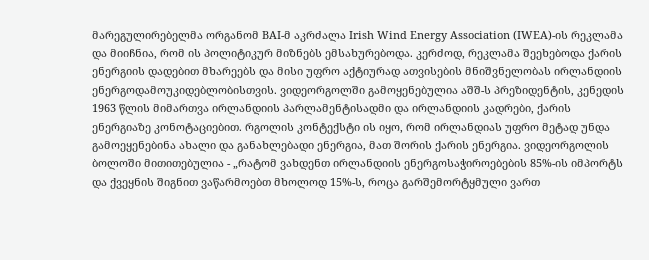მარეგულირებელმა ორგანომ BAI-მ აკრძალა Irish Wind Energy Association (IWEA)-ის რეკლამა და მიიჩნია, რომ ის პოლიტიკურ მიზნებს ემსახურებოდა. კერძოდ, რეკლამა შეეხებოდა ქარის ენერგიის დადებით მხარეებს და მისი უფრო აქტიურად ათვისების მნიშვნელობას ირლანდიის ენერგოდამოუკიდებლობისთვის. ვიდეორგოლში გამოყენებულია აშშ-ს პრეზიდენტის, კენედის 1963 წლის მიმართვა ირლანდიის პარლამენტისადმი და ირლანდიის კადრები, ქარის ენერგიაზე კონოტაციებით. რგოლის კონტექსტი ის იყო, რომ ირლანდიას უფრო მეტად უნდა გამოეყენებინა ახალი და განახლებადი ენერგია, მათ შორის ქარის ენერგია. ვიდეორგოლის ბოლოში მითითებულია - „რატომ ვახდენთ ირლანდიის ენერგოსაჭიროებების 85%-ის იმპორტს და ქვეყნის შიგნით ვაწარმოებთ მხოლოდ 15%-ს, როცა გარშემორტყმული ვართ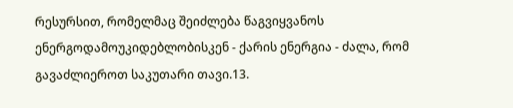რესურსით, რომელმაც შეიძლება წაგვიყვანოს ენერგოდამოუკიდებლობისკენ - ქარის ენერგია - ძალა, რომ გავაძლიეროთ საკუთარი თავი.13.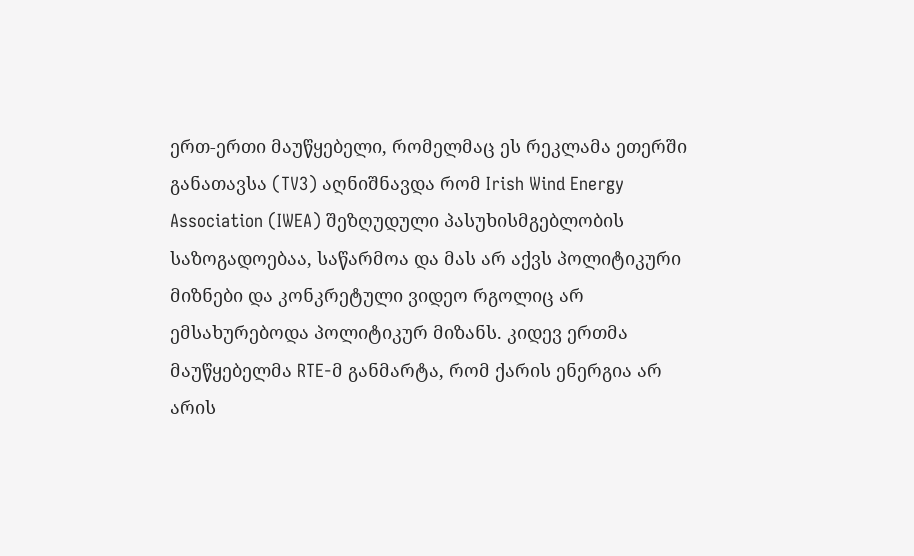ერთ-ერთი მაუწყებელი, რომელმაც ეს რეკლამა ეთერში განათავსა (TV3) აღნიშნავდა რომ Irish Wind Energy Association (IWEA) შეზღუდული პასუხისმგებლობის საზოგადოებაა, საწარმოა და მას არ აქვს პოლიტიკური მიზნები და კონკრეტული ვიდეო რგოლიც არ ემსახურებოდა პოლიტიკურ მიზანს. კიდევ ერთმა მაუწყებელმა RTE-მ განმარტა, რომ ქარის ენერგია არ არის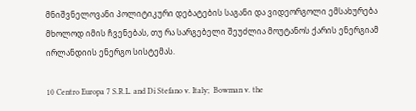მნიშვნელოვანი პოლიტიკური დებატების საგანი და ვიდეორგოლი ემსახურება მხოლოდ იმის ჩვენებას, თუ რა სარგებელი შეუძლია მოუტანოს ქარის ენერგიამ ირლანდიის ენერგო სისტემას.

10 Centro Europa 7 S.R.L. and Di Stefano v. Italy;  Bowman v. the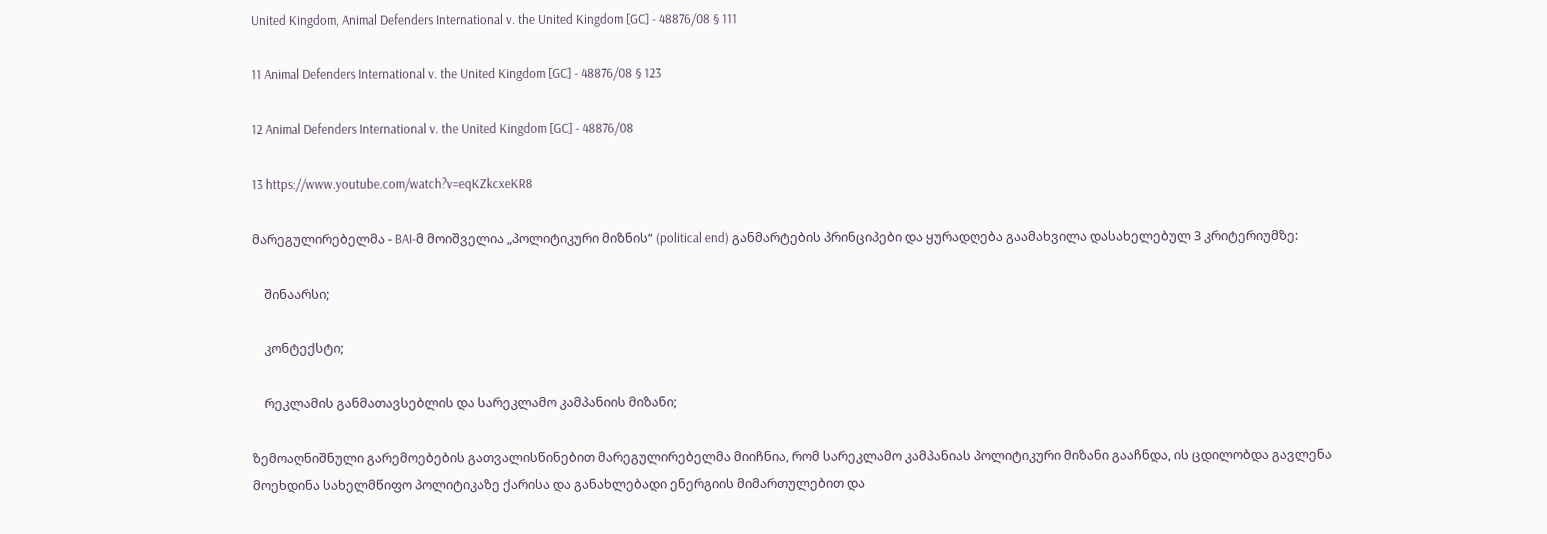United Kingdom, Animal Defenders International v. the United Kingdom [GC] - 48876/08 § 111

11 Animal Defenders International v. the United Kingdom [GC] - 48876/08 § 123

12 Animal Defenders International v. the United Kingdom [GC] - 48876/08

13 https://www.youtube.com/watch?v=eqKZkcxeKR8

მარეგულირებელმა - BAI-მ მოიშველია „პოლიტიკური მიზნის“ (political end) განმარტების პრინციპები და ყურადღება გაამახვილა დასახელებულ 3 კრიტერიუმზე:

    შინაარსი;

    კონტექსტი;

    რეკლამის განმათავსებლის და სარეკლამო კამპანიის მიზანი;

ზემოაღნიშნული გარემოებების გათვალისწინებით მარეგულირებელმა მიიჩნია, რომ სარეკლამო კამპანიას პოლიტიკური მიზანი გააჩნდა, ის ცდილობდა გავლენა მოეხდინა სახელმწიფო პოლიტიკაზე ქარისა და განახლებადი ენერგიის მიმართულებით და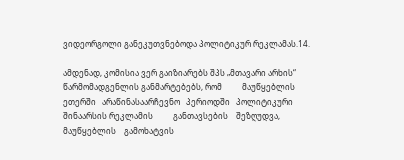ვიდეორგოლი განეკუთვნებოდა პოლიტიკურ რეკლამას.14.

ამდენად, კომისია ვერ გაიზიარებს შპს „მთავარი არხის“ წარმომადგენლის განმარტებებს, რომ          მაუწყებლის   ეთერში   არაწინასაარჩევნო   პერიოდში   პოლიტიკური   შინაარსის რეკლამის          განთავსების    შეზღუდვა,    მაუწყებლის    გამოხატვის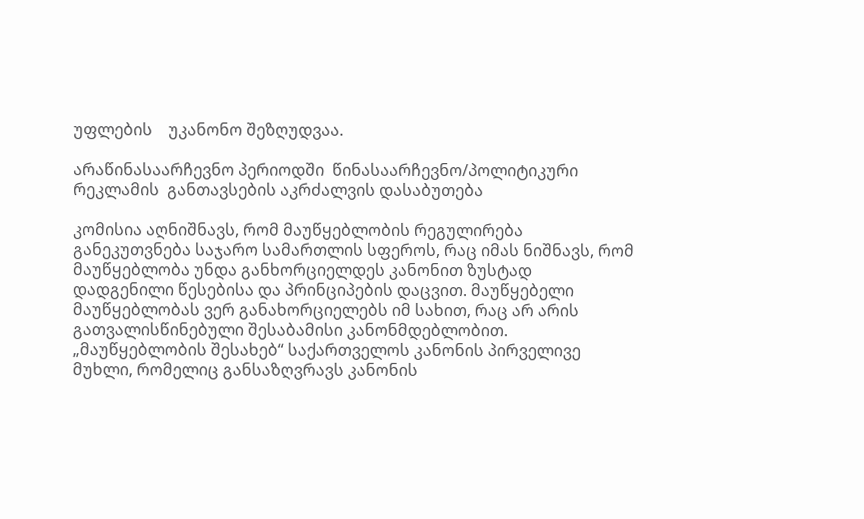უფლების    უკანონო შეზღუდვაა.

არაწინასაარჩევნო პერიოდში  წინასაარჩევნო/პოლიტიკური რეკლამის  განთავსების აკრძალვის დასაბუთება

კომისია აღნიშნავს, რომ მაუწყებლობის რეგულირება განეკუთვნება საჯარო სამართლის სფეროს, რაც იმას ნიშნავს, რომ მაუწყებლობა უნდა განხორციელდეს კანონით ზუსტად დადგენილი წესებისა და პრინციპების დაცვით. მაუწყებელი მაუწყებლობას ვერ განახორციელებს იმ სახით, რაც არ არის გათვალისწინებული შესაბამისი კანონმდებლობით. „მაუწყებლობის შესახებ“ საქართველოს კანონის პირველივე მუხლი, რომელიც განსაზღვრავს კანონის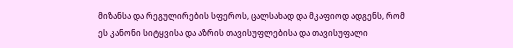მიზანსა და რეგულირების სფეროს, ცალსახად და მკაფიოდ ადგენს, რომ ეს კანონი სიტყვისა და აზრის თავისუფლებისა და თავისუფალი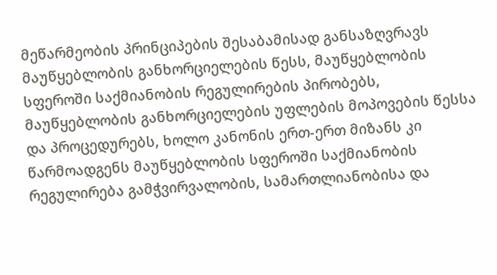მეწარმეობის პრინციპების შესაბამისად განსაზღვრავს მაუწყებლობის განხორციელების წესს, მაუწყებლობის სფეროში საქმიანობის რეგულირების პირობებს, მაუწყებლობის განხორციელების უფლების მოპოვების წესსა და პროცედურებს, ხოლო კანონის ერთ-ერთ მიზანს კი წარმოადგენს მაუწყებლობის სფეროში საქმიანობის რეგულირება გამჭვირვალობის, სამართლიანობისა და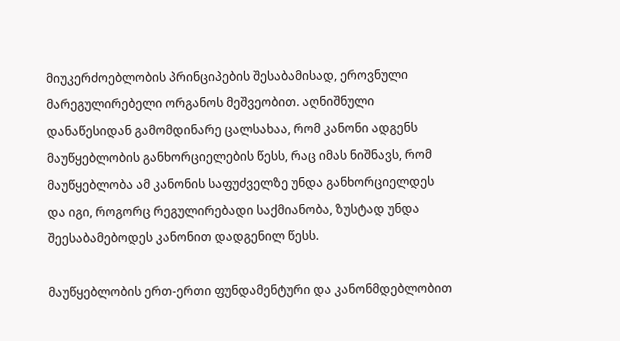მიუკერძოებლობის პრინციპების შესაბამისად, ეროვნული მარეგულირებელი ორგანოს მეშვეობით. აღნიშნული დანაწესიდან გამომდინარე ცალსახაა, რომ კანონი ადგენს მაუწყებლობის განხორციელების წესს, რაც იმას ნიშნავს, რომ მაუწყებლობა ამ კანონის საფუძველზე უნდა განხორციელდეს და იგი, როგორც რეგულირებადი საქმიანობა, ზუსტად უნდა შეესაბამებოდეს კანონით დადგენილ წესს.

მაუწყებლობის ერთ-ერთი ფუნდამენტური და კანონმდებლობით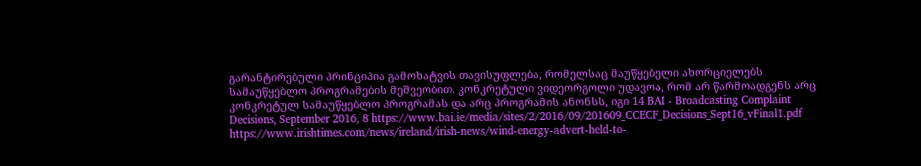გარანტირებული პრინციპია გამოხატვის თავისუფლება, რომელსაც მაუწყებელი ახორციელებს სამაუწყებლო პროგრამების მეშვეობით. კონკრეტული ვიდეორგოლი უდავოა, რომ არ წარმოადგენს არც კონკრეტულ სამაუწყებლო პროგრამას და არც პროგრამის ანონსს, იგი 14 BAI - Broadcasting Complaint Decisions, September 2016, 8 https://www.bai.ie/media/sites/2/2016/09/201609_CCECF_Decisions_Sept16_vFinal1.pdf https://www.irishtimes.com/news/ireland/irish-news/wind-energy-advert-held-to-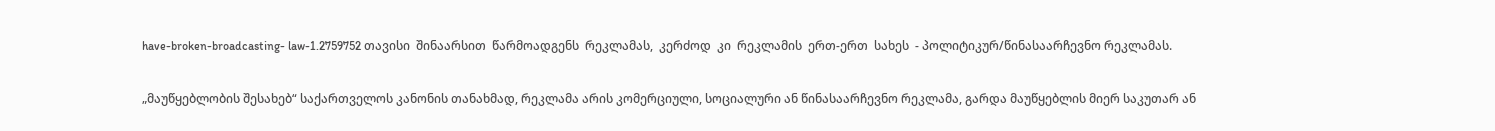have-broken-broadcasting- law-1.2759752 თავისი  შინაარსით  წარმოადგენს  რეკლამას,  კერძოდ  კი  რეკლამის  ერთ-ერთ  სახეს  - პოლიტიკურ/წინასაარჩევნო რეკლამას.

„მაუწყებლობის შესახებ“ საქართველოს კანონის თანახმად, რეკლამა არის კომერციული, სოციალური ან წინასაარჩევნო რეკლამა, გარდა მაუწყებლის მიერ საკუთარ ან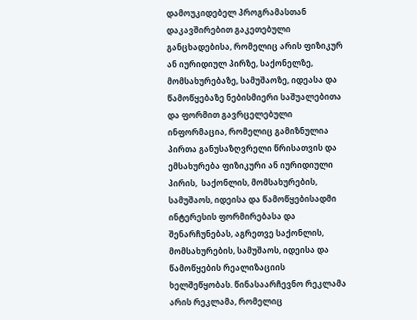დამოუკიდებელ პროგრამასთან დაკავშირებით გაკეთებული განცხადებისა, რომელიც არის ფიზიკურ ან იურიდიულ პირზე, საქონელზე, მომსახურებაზე, სამუშაოზე, იდეასა და წამოწყებაზე ნებისმიერი საშუალებითა და ფორმით გავრცელებული ინფორმაცია, რომელიც გამიზნულია პირთა განუსაზღვრელი წრისათვის და ემსახურება ფიზიკური ან იურიდიული პირის,  საქონლის, მომსახურების, სამუშაოს, იდეისა და წამოწყებისადმი ინტერესის ფორმირებასა და შენარჩუნებას, აგრეთვე საქონლის, მომსახურების, სამუშაოს, იდეისა და წამოწყების რეალიზაციის ხელშეწყობას. წინასაარჩევნო რეკლამა არის რეკლამა, რომელიც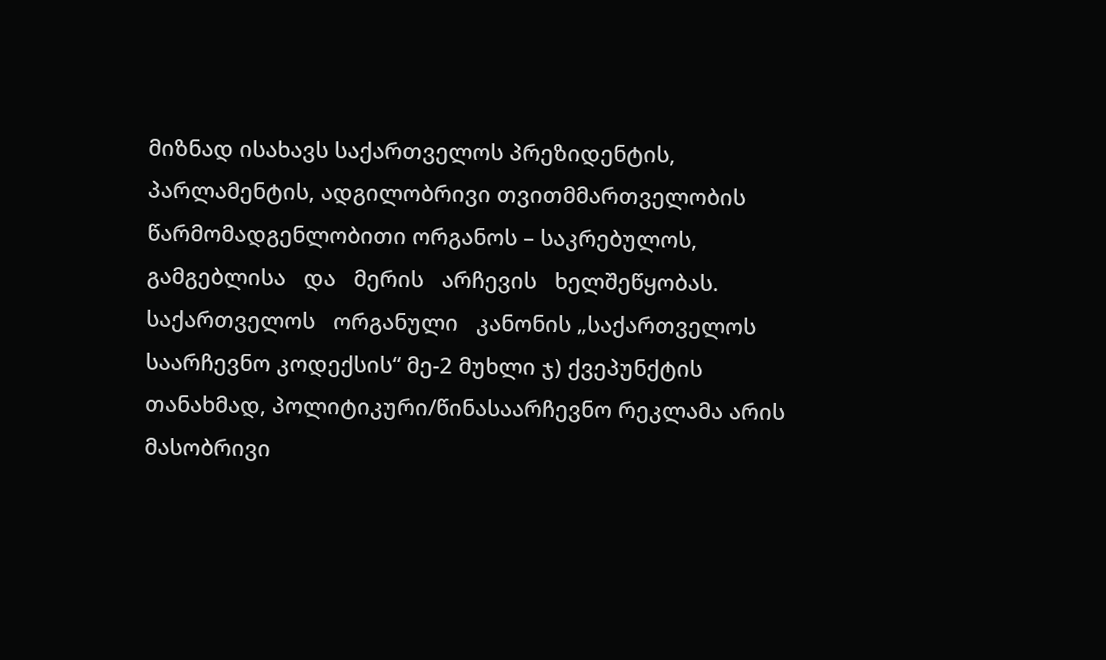მიზნად ისახავს საქართველოს პრეზიდენტის, პარლამენტის, ადგილობრივი თვითმმართველობის წარმომადგენლობითი ორგანოს – საკრებულოს, გამგებლისა   და   მერის   არჩევის   ხელშეწყობას.   საქართველოს   ორგანული   კანონის „საქართველოს საარჩევნო კოდექსის“ მე-2 მუხლი ჯ) ქვეპუნქტის თანახმად, პოლიტიკური/წინასაარჩევნო რეკლამა არის მასობრივი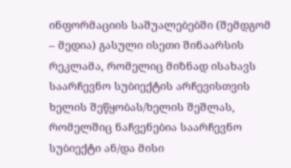ინფორმაციის საშუალებებში (შემდგომ – მედია) გასული ისეთი შინაარსის რეკლამა, რომელიც მიზნად ისახავს საარჩევნო სუბიექტის არჩევისთვის ხელის შეწყობას/ხელის შეშლას, რომელშიც ნაჩვენებია საარჩევნო სუბიექტი ან/და მისი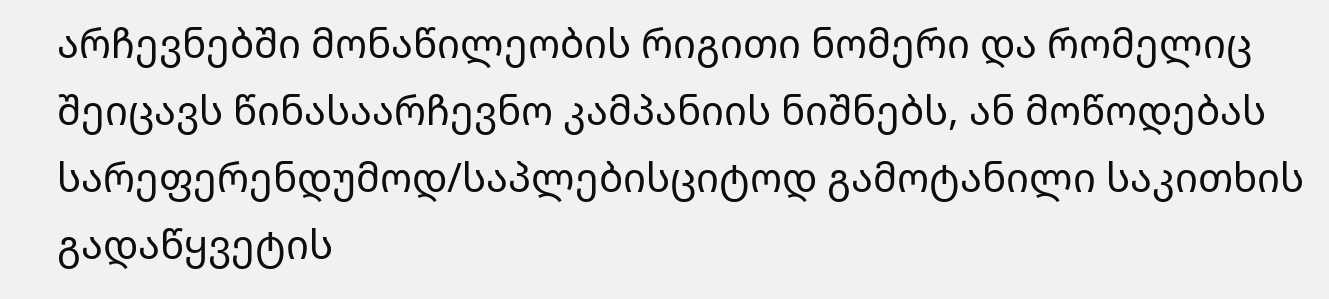არჩევნებში მონაწილეობის რიგითი ნომერი და რომელიც შეიცავს წინასაარჩევნო კამპანიის ნიშნებს, ან მოწოდებას სარეფერენდუმოდ/საპლებისციტოდ გამოტანილი საკითხის გადაწყვეტის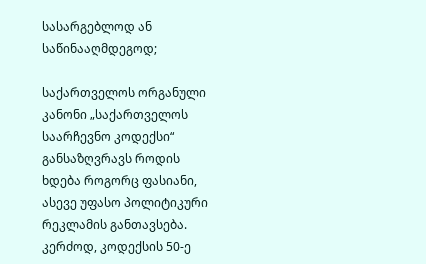სასარგებლოდ ან საწინააღმდეგოდ;

საქართველოს ორგანული კანონი „საქართველოს საარჩევნო კოდექსი“ განსაზღვრავს როდის ხდება როგორც ფასიანი, ასევე უფასო პოლიტიკური რეკლამის განთავსება. კერძოდ, კოდექსის 50-ე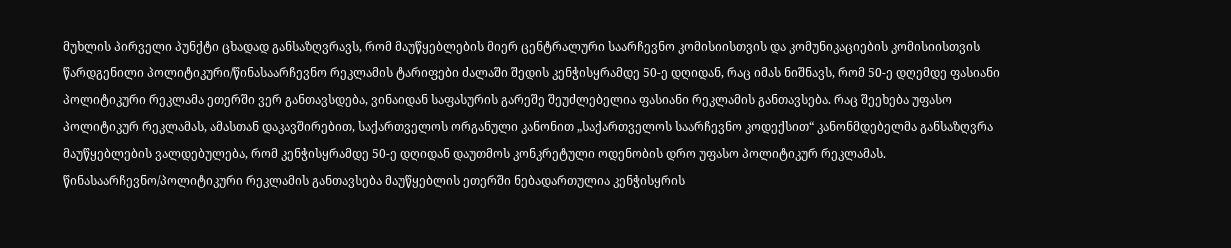მუხლის პირველი პუნქტი ცხადად განსაზღვრავს, რომ მაუწყებლების მიერ ცენტრალური საარჩევნო კომისიისთვის და კომუნიკაციების კომისიისთვის წარდგენილი პოლიტიკური/წინასაარჩევნო რეკლამის ტარიფები ძალაში შედის კენჭისყრამდე 50-ე დღიდან, რაც იმას ნიშნავს, რომ 50-ე დღემდე ფასიანი პოლიტიკური რეკლამა ეთერში ვერ განთავსდება, ვინაიდან საფასურის გარეშე შეუძლებელია ფასიანი რეკლამის განთავსება. რაც შეეხება უფასო პოლიტიკურ რეკლამას, ამასთან დაკავშირებით, საქართველოს ორგანული კანონით „საქართველოს საარჩევნო კოდექსით“ კანონმდებელმა განსაზღვრა მაუწყებლების ვალდებულება, რომ კენჭისყრამდე 50-ე დღიდან დაუთმოს კონკრეტული ოდენობის დრო უფასო პოლიტიკურ რეკლამას. წინასაარჩევნო/პოლიტიკური რეკლამის განთავსება მაუწყებლის ეთერში ნებადართულია კენჭისყრის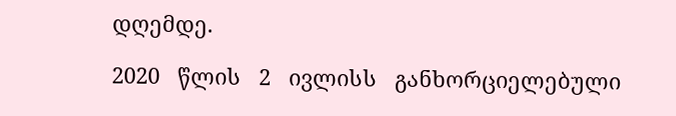დღემდე.

2020   წლის   2   ივლისს   განხორციელებული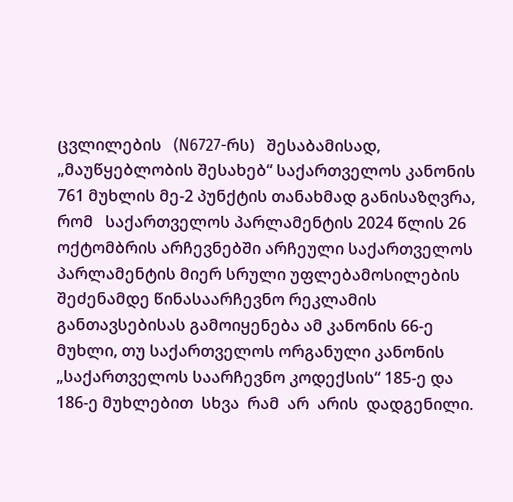ცვლილების   (N6727-რს)   შესაბამისად, „მაუწყებლობის შესახებ“ საქართველოს კანონის 761 მუხლის მე-2 პუნქტის თანახმად განისაზღვრა, რომ   საქართველოს პარლამენტის 2024 წლის 26 ოქტომბრის არჩევნებში არჩეული საქართველოს პარლამენტის მიერ სრული უფლებამოსილების შეძენამდე წინასაარჩევნო რეკლამის განთავსებისას გამოიყენება ამ კანონის 66-ე მუხლი, თუ საქართველოს ორგანული კანონის „საქართველოს საარჩევნო კოდექსის“ 185-ე და 186-ე მუხლებით  სხვა  რამ  არ  არის  დადგენილი.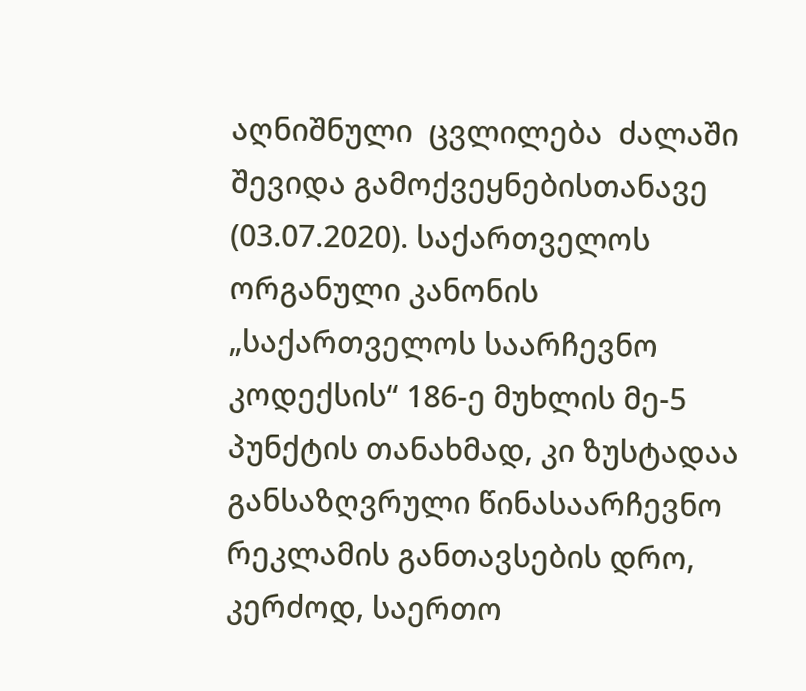აღნიშნული  ცვლილება  ძალაში  შევიდა გამოქვეყნებისთანავე (03.07.2020). საქართველოს ორგანული კანონის „საქართველოს საარჩევნო კოდექსის“ 186-ე მუხლის მე-5 პუნქტის თანახმად, კი ზუსტადაა განსაზღვრული წინასაარჩევნო რეკლამის განთავსების დრო, კერძოდ, საერთო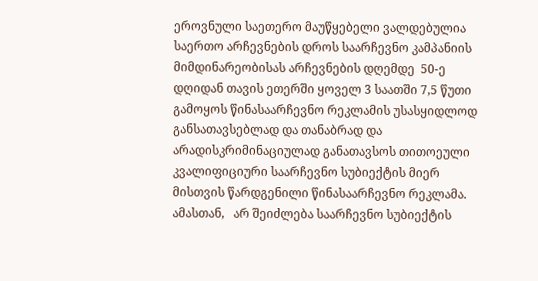ეროვნული საეთერო მაუწყებელი ვალდებულია საერთო არჩევნების დროს საარჩევნო კამპანიის მიმდინარეობისას არჩევნების დღემდე  50-ე დღიდან თავის ეთერში ყოველ 3 საათში 7,5 წუთი გამოყოს წინასაარჩევნო რეკლამის უსასყიდლოდ განსათავსებლად და თანაბრად და არადისკრიმინაციულად განათავსოს თითოეული კვალიფიციური საარჩევნო სუბიექტის მიერ მისთვის წარდგენილი წინასაარჩევნო რეკლამა. ამასთან,   არ შეიძლება საარჩევნო სუბიექტის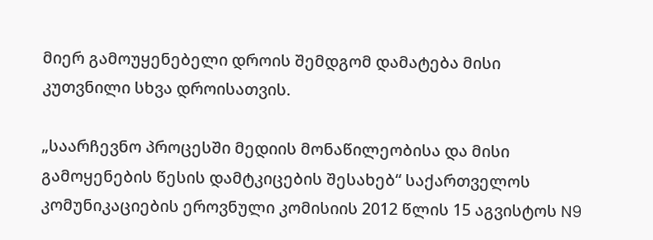მიერ გამოუყენებელი დროის შემდგომ დამატება მისი კუთვნილი სხვა დროისათვის.

„საარჩევნო პროცესში მედიის მონაწილეობისა და მისი გამოყენების წესის დამტკიცების შესახებ“ საქართველოს კომუნიკაციების ეროვნული კომისიის 2012 წლის 15 აგვისტოს N9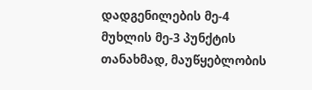დადგენილების მე-4 მუხლის მე-3 პუნქტის თანახმად, მაუწყებლობის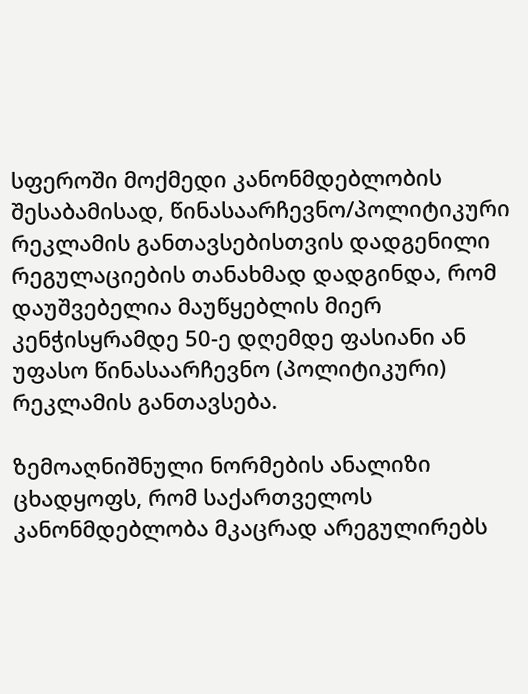სფეროში მოქმედი კანონმდებლობის შესაბამისად, წინასაარჩევნო/პოლიტიკური რეკლამის განთავსებისთვის დადგენილი რეგულაციების თანახმად დადგინდა, რომ დაუშვებელია მაუწყებლის მიერ კენჭისყრამდე 50-ე დღემდე ფასიანი ან უფასო წინასაარჩევნო (პოლიტიკური) რეკლამის განთავსება.

ზემოაღნიშნული ნორმების ანალიზი ცხადყოფს, რომ საქართველოს კანონმდებლობა მკაცრად არეგულირებს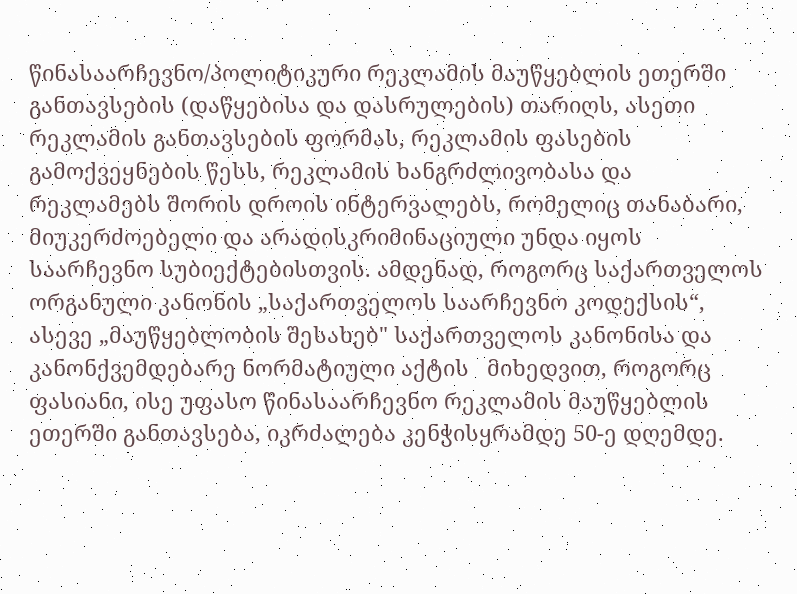წინასაარჩევნო/პოლიტიკური რეკლამის მაუწყებლის ეთერში განთავსების (დაწყებისა და დასრულების) თარიღს, ასეთი რეკლამის განთავსების ფორმას, რეკლამის ფასების გამოქვეყნების წესს, რეკლამის ხანგრძლივობასა და რეკლამებს შორის დროის ინტერვალებს, რომელიც თანაბარი, მიუკერძოებელი და არადისკრიმინაციული უნდა იყოს საარჩევნო სუბიექტებისთვის. ამდენად, როგორც საქართველოს ორგანული კანონის „საქართველოს საარჩევნო კოდექსის“, ასევე „მაუწყებლობის შესახებ" საქართველოს კანონისა და კანონქვემდებარე ნორმატიული აქტის   მიხედვით, როგორც ფასიანი, ისე უფასო წინასაარჩევნო რეკლამის მაუწყებლის ეთერში განთავსება, იკრძალება კენჭისყრამდე 50-ე დღემდე.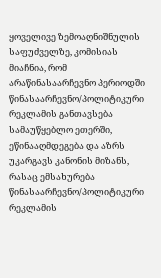ყოველივე ზემოაღნიშნულის საფუძველზე, კომისიას მიაჩნია, რომ არაწინასაარჩევნო პერიოდში წინასაარჩევნო/პოლიტიკური რეკლამის განთავსება სამაუწყებლო ეთერში, ეწინააღმდეგება და აზრს უკარგავს კანონის მიზანს, რასაც ემსახურება წინასაარჩევნო/პოლიტიკური რეკლამის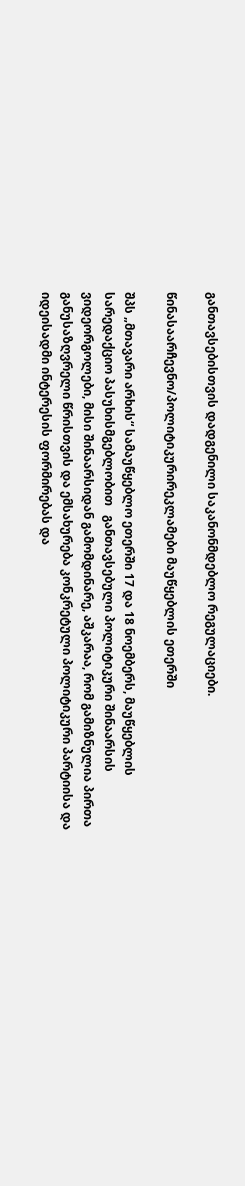განთავსებისთვის დადგენილი საკანონმდებლო რეგულაციები.

წინასაარჩევნო/პოლიტიკურირეკლამები მაუწყებლის ეთერში

შპს „მთავარი არხის“ სამაუწყებლო ეთერში 17 და 18 ნოემბერს, მაუწყებლის სარედაქციო პასუხისმგებლობით   განთავსებული პოლიტიკური შინაარსის ვიდეორგოლები, მისი შინაარსიდან გამომდინარე, აშკარაა, რომ გამიზნულია პირთა განუსაზღვრელი წრისთვის და ემსახურება კონკრეტული პოლიტიკური პარტიისა და იდეისადმი ინტერესის ფორმირებას და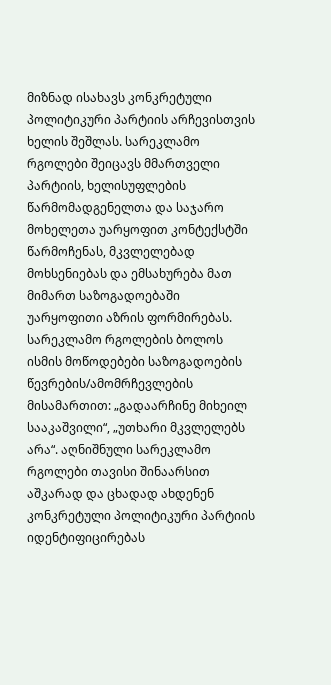მიზნად ისახავს კონკრეტული პოლიტიკური პარტიის არჩევისთვის ხელის შეშლას. სარეკლამო რგოლები შეიცავს მმართველი პარტიის, ხელისუფლების წარმომადგენელთა და საჯარო მოხელეთა უარყოფით კონტექსტში წარმოჩენას, მკვლელებად მოხსენიებას და ემსახურება მათ მიმართ საზოგადოებაში უარყოფითი აზრის ფორმირებას. სარეკლამო რგოლების ბოლოს ისმის მოწოდებები საზოგადოების წევრების/ამომრჩევლების მისამართით: „გადაარჩინე მიხეილ სააკაშვილი“, „უთხარი მკვლელებს არა“. აღნიშნული სარეკლამო რგოლები თავისი შინაარსით აშკარად და ცხადად ახდენენ კონკრეტული პოლიტიკური პარტიის იდენტიფიცირებას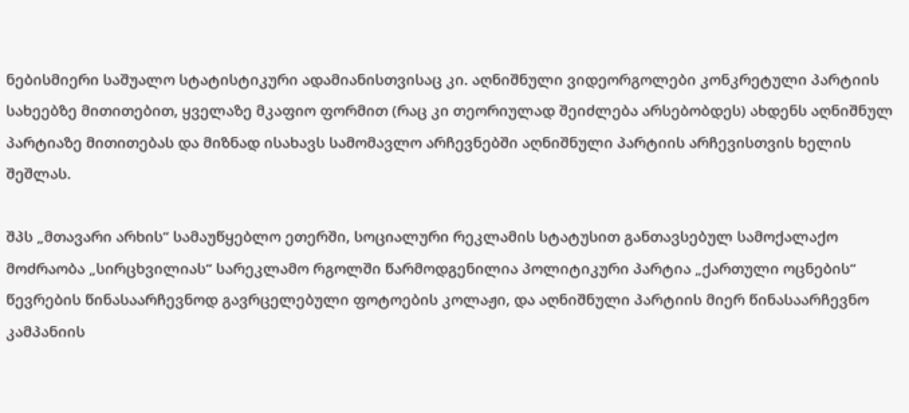ნებისმიერი საშუალო სტატისტიკური ადამიანისთვისაც კი. აღნიშნული ვიდეორგოლები კონკრეტული პარტიის სახეებზე მითითებით, ყველაზე მკაფიო ფორმით (რაც კი თეორიულად შეიძლება არსებობდეს) ახდენს აღნიშნულ პარტიაზე მითითებას და მიზნად ისახავს სამომავლო არჩევნებში აღნიშნული პარტიის არჩევისთვის ხელის შეშლას.

შპს „მთავარი არხის“ სამაუწყებლო ეთერში, სოციალური რეკლამის სტატუსით განთავსებულ სამოქალაქო მოძრაობა „სირცხვილიას“ სარეკლამო რგოლში წარმოდგენილია პოლიტიკური პარტია „ქართული ოცნების“ წევრების წინასაარჩევნოდ გავრცელებული ფოტოების კოლაჟი, და აღნიშნული პარტიის მიერ წინასაარჩევნო კამპანიის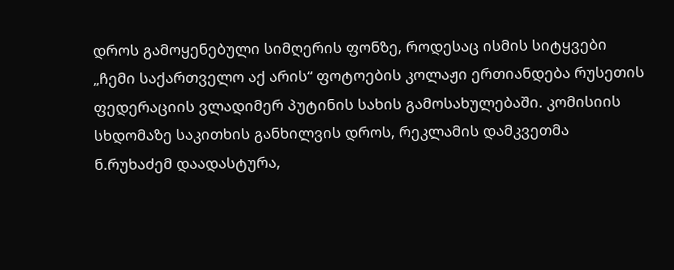დროს გამოყენებული სიმღერის ფონზე, როდესაც ისმის სიტყვები „ჩემი საქართველო აქ არის“ ფოტოების კოლაჟი ერთიანდება რუსეთის ფედერაციის ვლადიმერ პუტინის სახის გამოსახულებაში. კომისიის სხდომაზე საკითხის განხილვის დროს, რეკლამის დამკვეთმა ნ.რუხაძემ დაადასტურა,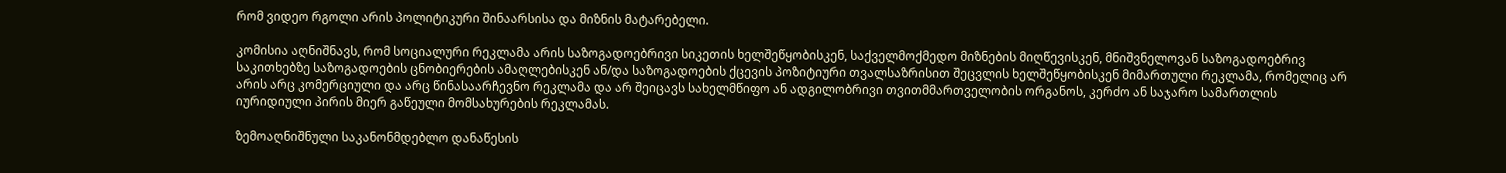რომ ვიდეო რგოლი არის პოლიტიკური შინაარსისა და მიზნის მატარებელი.

კომისია აღნიშნავს, რომ სოციალური რეკლამა არის საზოგადოებრივი სიკეთის ხელშეწყობისკენ, საქველმოქმედო მიზნების მიღწევისკენ, მნიშვნელოვან საზოგადოებრივ საკითხებზე საზოგადოების ცნობიერების ამაღლებისკენ ან/და საზოგადოების ქცევის პოზიტიური თვალსაზრისით შეცვლის ხელშეწყობისკენ მიმართული რეკლამა, რომელიც არ არის არც კომერციული და არც წინასაარჩევნო რეკლამა და არ შეიცავს სახელმწიფო ან ადგილობრივი თვითმმართველობის ორგანოს, კერძო ან საჯარო სამართლის იურიდიული პირის მიერ გაწეული მომსახურების რეკლამას.

ზემოაღნიშნული საკანონმდებლო დანაწესის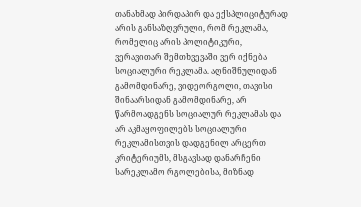თანახმად პირდაპირ და ექსპლიციტურად არის განსაზღვრული, რომ რეკლამა, რომელიც არის პოლიტიკური, ვერავითარ შემთხვევაში ვერ იქნება სოციალური რეკლამა. აღნიშნულიდან გამომდინარე, ვიდეორგოლი, თავისი შინაარსიდან გამომდინარე, არ წარმოადგენს სოციალურ რეკლამას და არ აკმაყოფილებს სოციალური რეკლამისთვის დადგენილ არცერთ კრიტერიუმს, მსგავსად დანარჩენი სარეკლამო რგოლებისა, მიზნად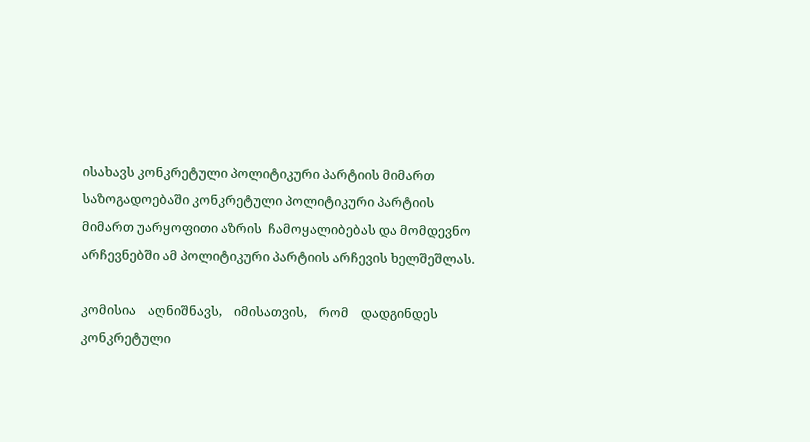ისახავს კონკრეტული პოლიტიკური პარტიის მიმართ საზოგადოებაში კონკრეტული პოლიტიკური პარტიის მიმართ უარყოფითი აზრის  ჩამოყალიბებას და მომდევნო არჩევნებში ამ პოლიტიკური პარტიის არჩევის ხელშეშლას.

კომისია    აღნიშნავს,    იმისათვის,    რომ    დადგინდეს    კონკრეტული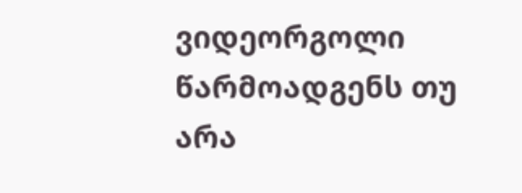ვიდეორგოლი წარმოადგენს თუ არა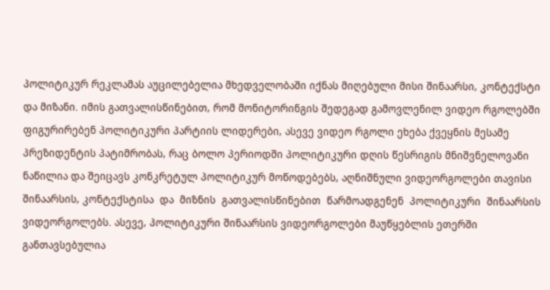პოლიტიკურ რეკლამას აუცილებელია მხედველობაში იქნას მიღებული მისი შინაარსი, კონტექსტი და მიზანი. იმის გათვალისწინებით, რომ მონიტორინგის შედეგად გამოვლენილ ვიდეო რგოლებში ფიგურირებენ პოლიტიკური პარტიის ლიდერები, ასევე ვიდეო რგოლი ეხება ქვეყნის მესამე პრეზიდენტის პატიმრობას, რაც ბოლო პერიოდში პოლიტიკური დღის წესრიგის მნიშვნელოვანი ნაწილია და შეიცავს კონკრეტულ პოლიტიკურ მოწოდებებს, აღნიშნული ვიდეორგოლები თავისი შინაარსის, კონტექსტისა  და  მიზნის  გათვალისწინებით  წარმოადგენენ  პოლიტიკური  შინაარსის ვიდეორგოლებს. ასევე, პოლიტიკური შინაარსის ვიდეორგოლები მაუწყებლის ეთერში განთავსებულია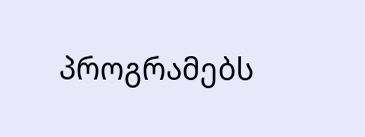პროგრამებს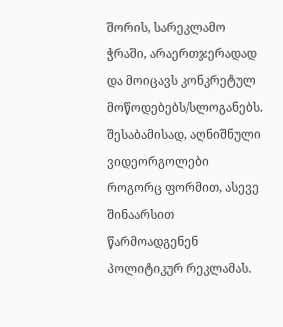შორის, სარეკლამო ჭრაში, არაერთჯერადად და მოიცავს კონკრეტულ მოწოდებებს/სლოგანებს. შესაბამისად, აღნიშნული ვიდეორგოლები როგორც ფორმით, ასევე შინაარსით წარმოადგენენ პოლიტიკურ რეკლამას.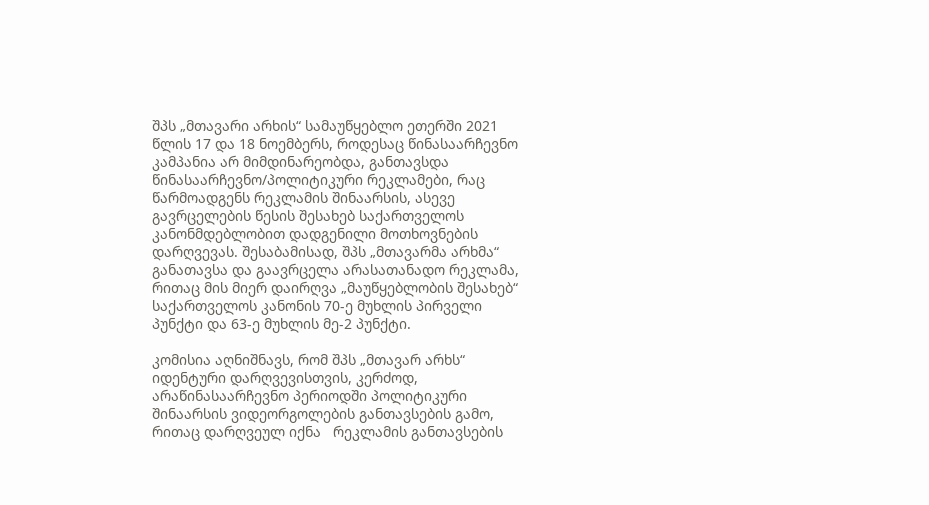შპს „მთავარი არხის“ სამაუწყებლო ეთერში 2021 წლის 17 და 18 ნოემბერს, როდესაც წინასაარჩევნო კამპანია არ მიმდინარეობდა, განთავსდა წინასაარჩევნო/პოლიტიკური რეკლამები, რაც წარმოადგენს რეკლამის შინაარსის, ასევე გავრცელების წესის შესახებ საქართველოს კანონმდებლობით დადგენილი მოთხოვნების დარღვევას. შესაბამისად, შპს „მთავარმა არხმა“  განათავსა და გაავრცელა არასათანადო რეკლამა, რითაც მის მიერ დაირღვა „მაუწყებლობის შესახებ“ საქართველოს კანონის 70-ე მუხლის პირველი პუნქტი და 63-ე მუხლის მე-2 პუნქტი.

კომისია აღნიშნავს, რომ შპს „მთავარ არხს“   იდენტური დარღვევისთვის, კერძოდ, არაწინასაარჩევნო პერიოდში პოლიტიკური შინაარსის ვიდეორგოლების განთავსების გამო, რითაც დარღვეულ იქნა   რეკლამის განთავსების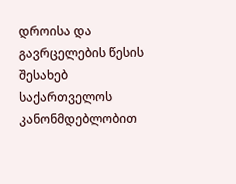დროისა და გავრცელების წესის შესახებ საქართველოს კანონმდებლობით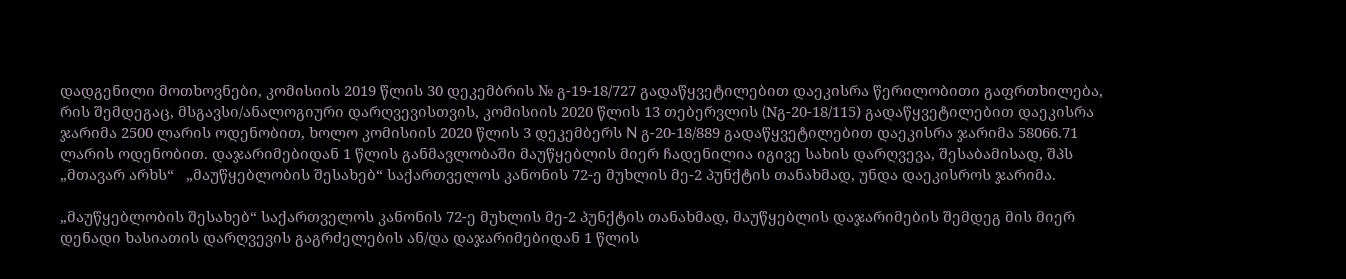დადგენილი მოთხოვნები, კომისიის 2019 წლის 30 დეკემბრის № გ-19-18/727 გადაწყვეტილებით დაეკისრა წერილობითი გაფრთხილება, რის შემდეგაც, მსგავსი/ანალოგიური დარღვევისთვის, კომისიის 2020 წლის 13 თებერვლის (Nგ-20-18/115) გადაწყვეტილებით დაეკისრა ჯარიმა 2500 ლარის ოდენობით, ხოლო კომისიის 2020 წლის 3 დეკემბერს N გ-20-18/889 გადაწყვეტილებით დაეკისრა ჯარიმა 58066.71 ლარის ოდენობით. დაჯარიმებიდან 1 წლის განმავლობაში მაუწყებლის მიერ ჩადენილია იგივე სახის დარღვევა, შესაბამისად, შპს „მთავარ არხს“   „მაუწყებლობის შესახებ“ საქართველოს კანონის 72-ე მუხლის მე-2 პუნქტის თანახმად, უნდა დაეკისროს ჯარიმა.

„მაუწყებლობის შესახებ“ საქართველოს კანონის 72-ე მუხლის მე-2 პუნქტის თანახმად, მაუწყებლის დაჯარიმების შემდეგ მის მიერ დენადი ხასიათის დარღვევის გაგრძელების ან/და დაჯარიმებიდან 1 წლის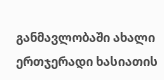განმავლობაში ახალი ერთჯერადი ხასიათის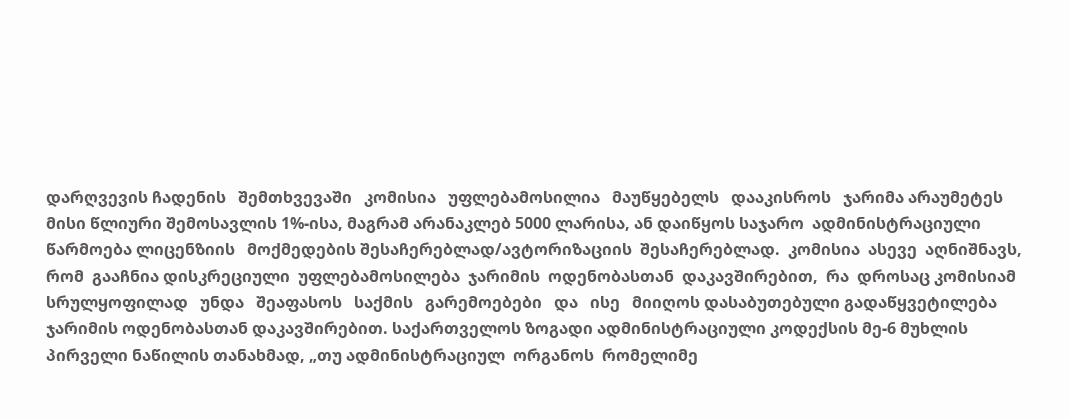დარღვევის ჩადენის   შემთხვევაში   კომისია   უფლებამოსილია   მაუწყებელს   დააკისროს   ჯარიმა არაუმეტეს მისი წლიური შემოსავლის 1%-ისა, მაგრამ არანაკლებ 5000 ლარისა, ან დაიწყოს საჯარო  ადმინისტრაციული             წარმოება ლიცენზიის   მოქმედების შესაჩერებლად/ავტორიზაციის  შესაჩერებლად.  კომისია  ასევე  აღნიშნავს,  რომ  გააჩნია დისკრეციული  უფლებამოსილება  ჯარიმის  ოდენობასთან  დაკავშირებით,  რა  დროსაც კომისიამ   სრულყოფილად   უნდა   შეაფასოს   საქმის   გარემოებები   და   ისე   მიიღოს დასაბუთებული გადაწყვეტილება ჯარიმის ოდენობასთან დაკავშირებით. საქართველოს ზოგადი ადმინისტრაციული კოდექსის მე-6 მუხლის პირველი ნაწილის თანახმად, „თუ ადმინისტრაციულ  ორგანოს  რომელიმე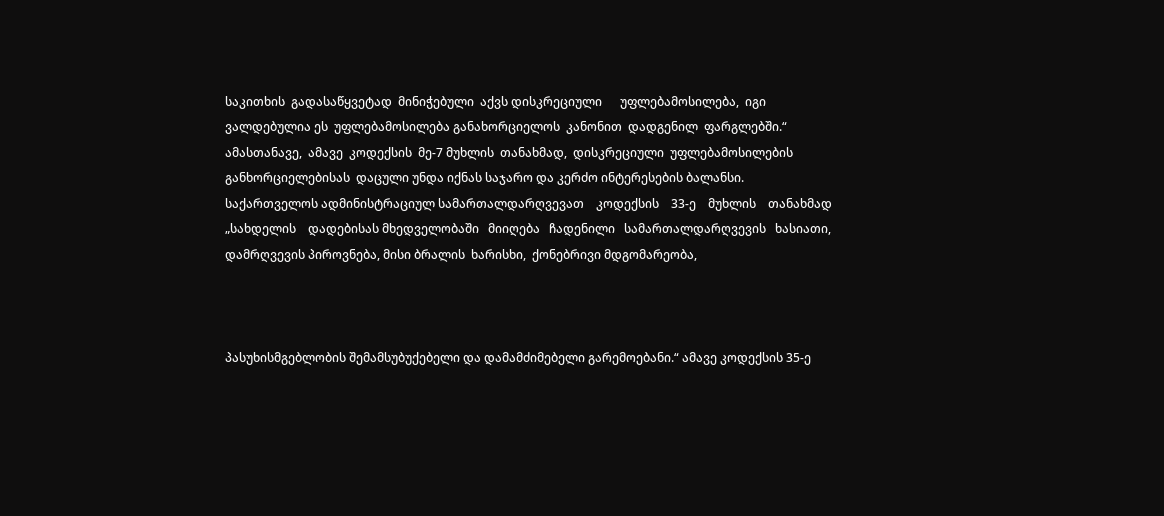საკითხის  გადასაწყვეტად  მინიჭებული  აქვს დისკრეციული      უფლებამოსილება,  იგი  ვალდებულია ეს  უფლებამოსილება განახორციელოს  კანონით  დადგენილ  ფარგლებში.“  ამასთანავე,  ამავე  კოდექსის  მე-7 მუხლის  თანახმად,  დისკრეციული  უფლებამოსილების  განხორციელებისას  დაცული უნდა იქნას საჯარო და კერძო ინტერესების ბალანსი. საქართველოს ადმინისტრაციულ სამართალდარღვევათ    კოდექსის    33-ე    მუხლის    თანახმად    „სახდელის    დადებისას მხედველობაში   მიიღება   ჩადენილი   სამართალდარღვევის   ხასიათი,   დამრღვევის პიროვნება, მისი ბრალის  ხარისხი,  ქონებრივი მდგომარეობა,



პასუხისმგებლობის შემამსუბუქებელი და დამამძიმებელი გარემოებანი.“ ამავე კოდექსის 35-ე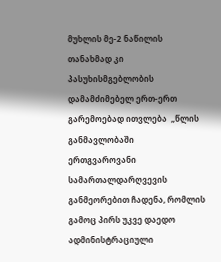მუხლის მე-2 ნაწილის თანახმად კი პასუხისმგებლობის დამამძიმებელ ერთ-ერთ გარემოებად ითვლება  „წლის  განმავლობაში  ერთგვაროვანი    სამართალდარღვევის განმეორებით ჩადენა, რომლის გამოც პირს უკვე დაედო ადმინისტრაციული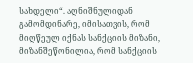სახდელი“. აღნიშნულიდან გამომდინარე, იმისათვის, რომ მიღწეულ იქნას სანქციის მიზანი, მიზანშეწონილია, რომ სანქციის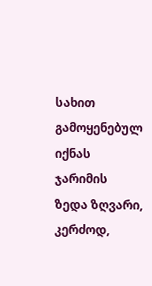სახით გამოყენებულ იქნას ჯარიმის ზედა ზღვარი, კერძოდ,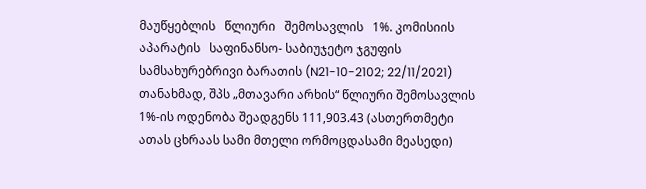მაუწყებლის   წლიური   შემოსავლის   1%. კომისიის   აპარატის   საფინანსო- საბიუჯეტო ჯგუფის სამსახურებრივი ბარათის (N21-10-2102; 22/11/2021) თანახმად, შპს „მთავარი არხის“ წლიური შემოსავლის 1%-ის ოდენობა შეადგენს 111,903.43 (ასთერთმეტი ათას ცხრაას სამი მთელი ორმოცდასამი მეასედი)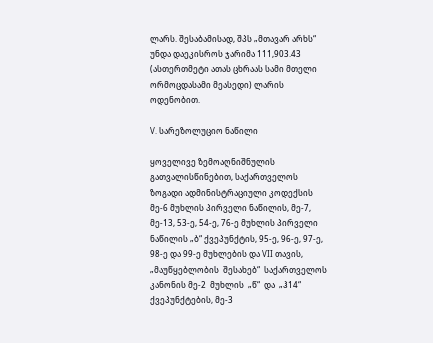ლარს. შესაბამისად, შპს „მთავარ არხს“ უნდა დაეკისროს ჯარიმა 111,903.43 (ასთერთმეტი ათას ცხრაას სამი მთელი ორმოცდასამი მეასედი) ლარის ოდენობით.

V. სარეზოლუციო ნაწილი

ყოველივე ზემოაღნიშნულის გათვალისწინებით, საქართველოს ზოგადი ადმინისტრაციული კოდექსის მე-6 მუხლის პირველი ნაწილის, მე-7, მე-13, 53-ე, 54-ე, 76-ე მუხლის პირველი ნაწილის „ბ“ ქვეპუნქტის, 95-ე, 96-ე, 97-ე, 98-ე და 99-ე მუხლების და VII თავის,  „მაუწყებლობის  შესახებ“  საქართველოს  კანონის მე-2  მუხლის  „წ“  და  „ჰ14“ ქვეპუნქტების, მე-3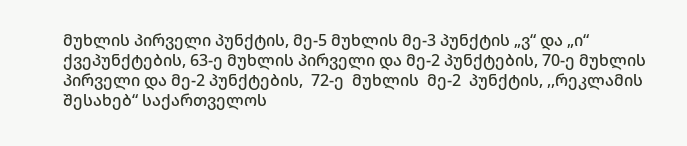მუხლის პირველი პუნქტის, მე-5 მუხლის მე-3 პუნქტის „ვ“ და „ი“ ქვეპუნქტების, 63-ე მუხლის პირველი და მე-2 პუნქტების, 70-ე მუხლის პირველი და მე-2 პუნქტების,  72-ე  მუხლის  მე-2  პუნქტის, ,,რეკლამის შესახებ“ საქართველოს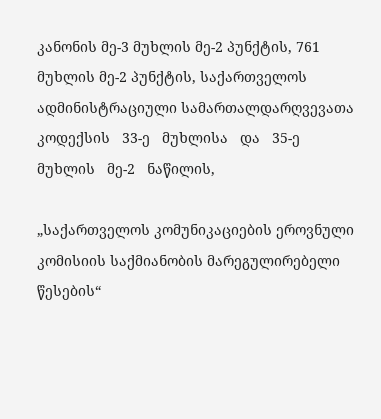კანონის მე-3 მუხლის მე-2 პუნქტის, 761 მუხლის მე-2 პუნქტის, საქართველოს ადმინისტრაციული სამართალდარღვევათა   კოდექსის   33-ე   მუხლისა   და   35-ე   მუხლის   მე-2   ნაწილის,

„საქართველოს კომუნიკაციების ეროვნული კომისიის საქმიანობის მარეგულირებელი წესების“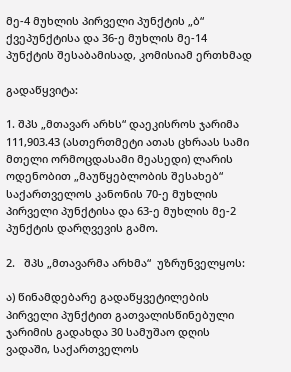მე-4 მუხლის პირველი პუნქტის „ბ“ ქვეპუნქტისა და 36-ე მუხლის მე-14 პუნქტის შესაბამისად, კომისიამ ერთხმად

გადაწყვიტა:

1. შპს „მთავარ არხს“ დაეკისროს ჯარიმა 111,903.43 (ასთერთმეტი ათას ცხრაას სამი მთელი ორმოცდასამი მეასედი) ლარის ოდენობით „მაუწყებლობის შესახებ“ საქართველოს კანონის 70-ე მუხლის პირველი პუნქტისა და 63-ე მუხლის მე-2 პუნქტის დარღვევის გამო.

2.   შპს „მთავარმა არხმა“  უზრუნველყოს:

ა) წინამდებარე გადაწყვეტილების პირველი პუნქტით გათვალისწინებული ჯარიმის გადახდა 30 სამუშაო დღის ვადაში, საქართველოს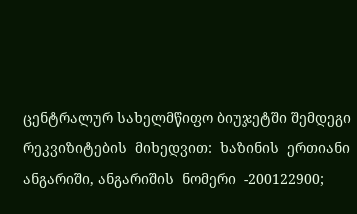ცენტრალურ სახელმწიფო ბიუჯეტში შემდეგი  რეკვიზიტების  მიხედვით:  ხაზინის  ერთიანი  ანგარიში, ანგარიშის  ნომერი  -200122900;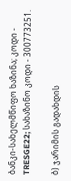ბანკი-სახელმწიფო ხაზინა; კოდი - TRESGE22; სახაზინო კოდი - 300773251.

ბ) ჯარიმის გადახდის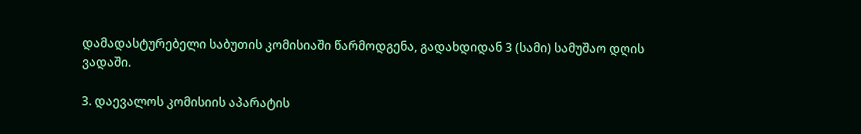დამადასტურებელი საბუთის კომისიაში წარმოდგენა, გადახდიდან 3 (სამი) სამუშაო დღის ვადაში.

3. დაევალოს კომისიის აპარატის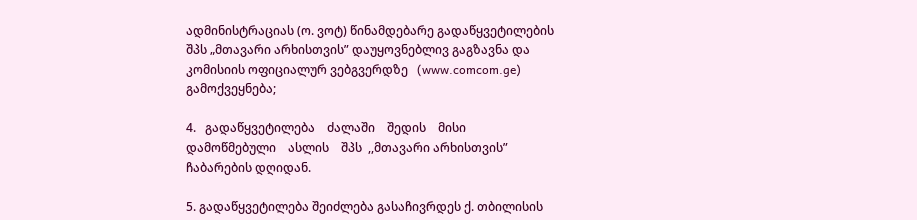ადმინისტრაციას (ო. ვოტ) წინამდებარე გადაწყვეტილების შპს „მთავარი არხისთვის” დაუყოვნებლივ გაგზავნა და კომისიის ოფიციალურ ვებგვერდზე   (www.comcom.ge) გამოქვეყნება;

4.   გადაწყვეტილება    ძალაში    შედის    მისი    დამოწმებული    ასლის    შპს  ,,მთავარი არხისთვის” ჩაბარების დღიდან.

5. გადაწყვეტილება შეიძლება გასაჩივრდეს ქ. თბილისის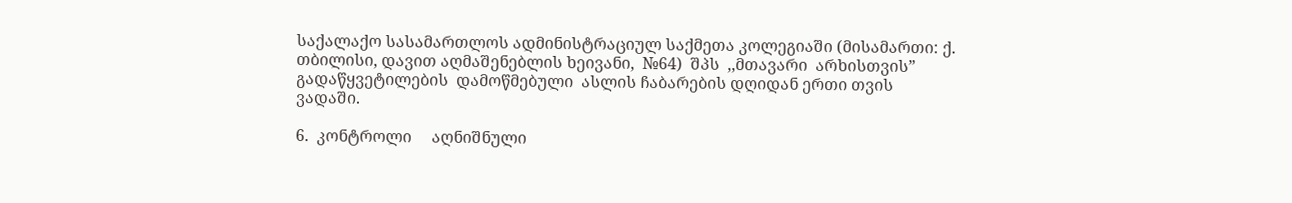საქალაქო სასამართლოს ადმინისტრაციულ საქმეთა კოლეგიაში (მისამართი: ქ. თბილისი, დავით აღმაშენებლის ხეივანი,  №64)  შპს  ,,მთავარი  არხისთვის”  გადაწყვეტილების  დამოწმებული  ასლის ჩაბარების დღიდან ერთი თვის ვადაში.

6.  კონტროლი     აღნიშნული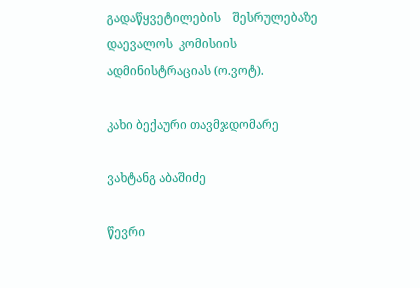გადაწყვეტილების    შესრულებაზე  დაევალოს  კომისიის ადმინისტრაციას (ო.ვოტ).

კახი ბექაური თავმჯდომარე

ვახტანგ აბაშიძე

წევრი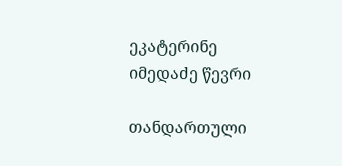ეკატერინე იმედაძე წევრი

თანდართული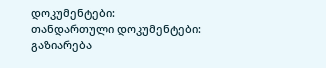დოკუმენტები:
თანდართული დოკუმენტები:
გაზიარება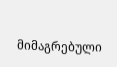მიმაგრებული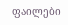ფაილები